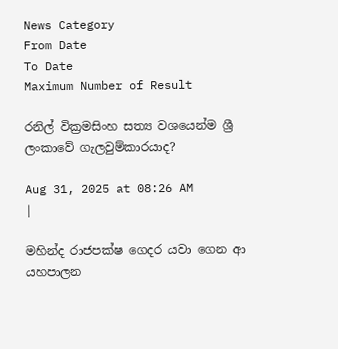News Category
From Date
To Date
Maximum Number of Result

රනිල් වික්‍රමසිංහ සත්‍ය වශයෙන්ම ශ්‍රී ලංකාවේ ගැලවුම්කාරයාද?

Aug 31, 2025 at 08:26 AM
|

මහින්ද රාජපක්ෂ ගෙදර යවා ගෙන ආ යහපාලන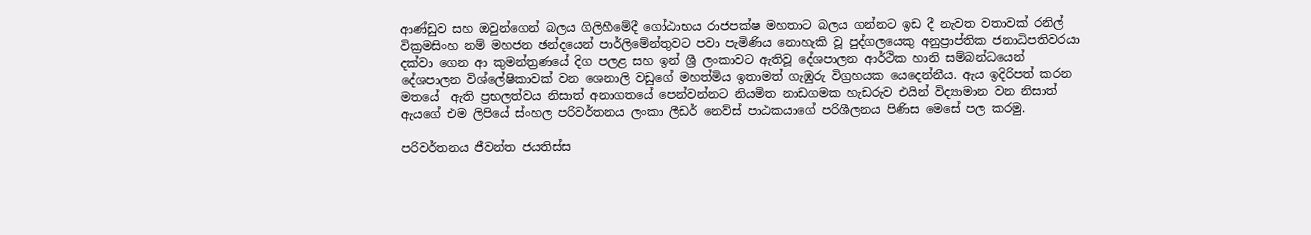ආණ්ඩුව සහ ඔවුන්ගෙන් බලය ගිලිහීමේදී ගෝඨාභය රාජපක්ෂ මහතාට බලය ගන්නට ඉඩ දී නැවත වතාවක් රනිල් වික්‍රමසිංහ නම් මහජන ඡන්දයෙන් පාර්ලිමේන්තුවට පවා පැමිණිය නොහැකි වූ පුද්ගලයෙකු අනුප්‍රාප්තික ජනාධිපතිවරයා දක්වා ගෙන ආ කුමන්ත්‍රණයේ දිග පලළ සහ ඉන් ශ්‍රී ලංකාවට ඇතිවූ දේශපාලන ආර්ථික හානි සම්බන්ධයෙන් දේශපාලන විශ්ලේෂිකාවක් වන ශෙනාලි වඩුගේ මහත්මිය ඉතාමත් ගැඹුරු විග්‍රහයක යෙදෙන්නීය. ඇය ඉදිරිපත් කරන මතයේ  ඇති ප්‍රභලත්වය නිසාත් අනාගතයේ පෙන්වන්නට නියමිත නාඩගමක හැඩරුව එයින් විද්‍යාමාන වන නිසාත් ඇයගේ එම ලිපියේ ස්ංහල පරිවර්තනය ලංකා ලීඩර් නෙව්ස් පාඨකයාගේ පරිශීලනය පිණිස මෙසේ පල කරමු.

පරිවර්තනය ජීවන්ත ජයතිස්ස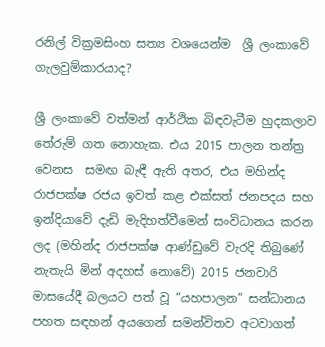රනිල් වික්‍රමසිංහ සත්‍ය වශයෙන්ම  ශ්‍රී ලංකාවේ ගැලවුම්කාරයාද?

ශ්‍රී ලංකාවේ වත්මන් ආර්ථික බිඳවැටීම හුදකලාව තේරුම් ගත නොහැක. එය 2015 පාලන තන්ත්‍ර වෙනස  සමඟ බැඳී ඇති අතර, එය මහින්ද රාජපක්ෂ රජය ඉවත් කළ එක්සත් ජනපදය සහ ඉන්දියාවේ දැඩි මැදිහත්වීමෙන් සංවිධානය කරන ලද (මහින්ද රාජපක්ෂ ආණ්ඩුවේ වැරදි තිබුණේ නැතැයි මින් අදහස් නොවේ) 2015 ජනවාරි මාසයේදී බලයට පත් වූ “යහපාලන” සන්ධානය පහත සඳහන් අයගෙන් සමන්විතව අටවාගත්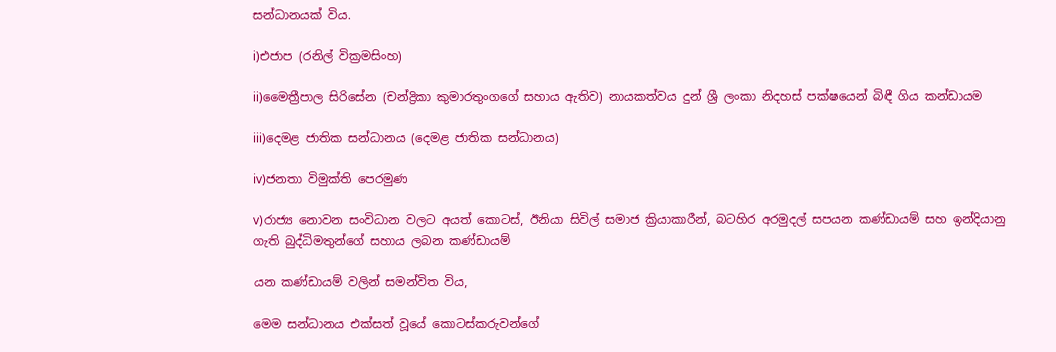සන්ධානයක් විය.

i)එජාප (රනිල් වික්‍රමසිංහ)

ii)මෛත්‍රීපාල සිරිසේන (චන්ද්‍රිකා කුමාරතුංගගේ සහාය ඇතිව) නායකත්වය දුන් ශ්‍රී ලංකා නිදහස් පක්ෂයෙන් බිඳී ගිය කන්ඩායම

iii)දෙමළ ජාතික සන්ධානය (දෙමළ ජාතික සන්ධානය)

iv)ජනතා විමුක්ති පෙරමුණ

v)රාජ්‍ය නොවන සංවිධාන වලට අයත් කොටස්, ඊනියා සිවිල් සමාජ ක්‍රියාකාරීන්, බටහිර අරමුදල් සපයන කණ්ඩායම් සහ ඉන්දියානු ගැති බුද්ධිමතුන්ගේ සහාය ලබන කණ්ඩායම්

යන කණ්ඩායම් වලින් සමන්විත විය,

මෙම සන්ධානය එක්සත් වූයේ කොටස්කරුවන්ගේ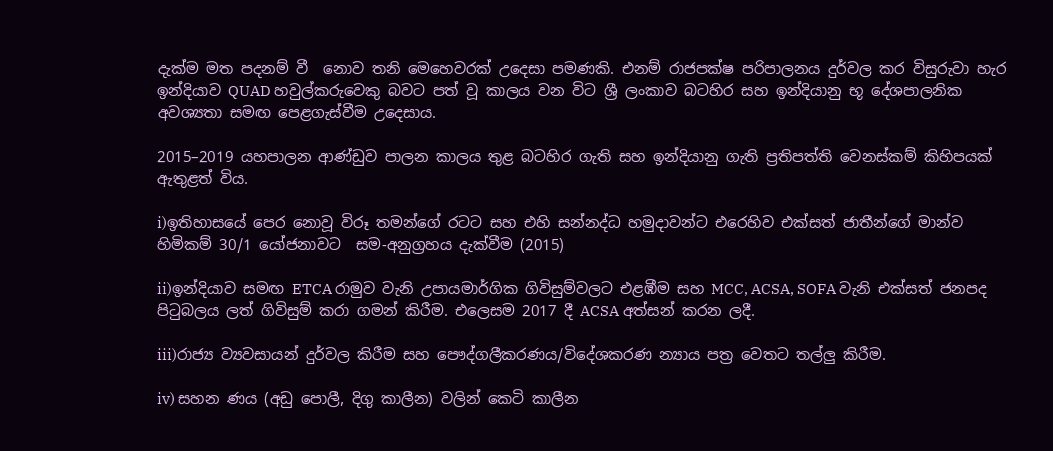දැක්ම මත පදනම් වී  නොව තනි මෙහෙවරක් උදෙසා පමණකි. එනම් රාජපක්ෂ පරිපාලනය දුර්වල කර විසුරුවා හැර ඉන්දියාව QUAD හවුල්කරුවෙකු බවට පත් වූ කාලය වන විට ශ්‍රී ලංකාව බටහිර සහ ඉන්දියානු භූ දේශපාලනික අවශ්‍යතා සමඟ පෙළගැස්වීම උදෙසාය.

2015–2019 යහපාලන ආණ්ඩුව පාලන කාලය තුළ බටහිර ගැති සහ ඉන්දියානු ගැති ප්‍රතිපත්ති වෙනස්කම් කිහිපයක් ඇතුළත් විය.

i)ඉතිහාසයේ පෙර නොවූ විරූ තමන්ගේ රටට සහ එහි සන්නද්ධ හමුදාවන්ට එරෙහිව එක්සත් ජාතීන්ගේ මාන්ව හිමිකම් 30/1 යෝජනාවට  සම-අනුග්‍රහය දැක්වීම (2015)

ii)ඉන්දියාව සමඟ ETCA රාමුව වැනි උපායමාර්ගික ගිවිසුම්වලට එළඹීම සහ MCC, ACSA, SOFA වැනි එක්සත් ජනපද පිටුබලය ලත් ගිවිසුම් කරා ගමන් කිරීම. එලෙසම 2017 දී ACSA අත්සන් කරන ලදී.

iii)රාජ්‍ය ව්‍යවසායන් දුර්වල කිරීම සහ පෞද්ගලීකරණය/විදේශකරණ න්‍යාය පත්‍ර වෙතට තල්ලු කිරීම.

iv) සහන ණය (අඩු පොලී, දිගු කාලීන) වලින් කෙටි කාලීන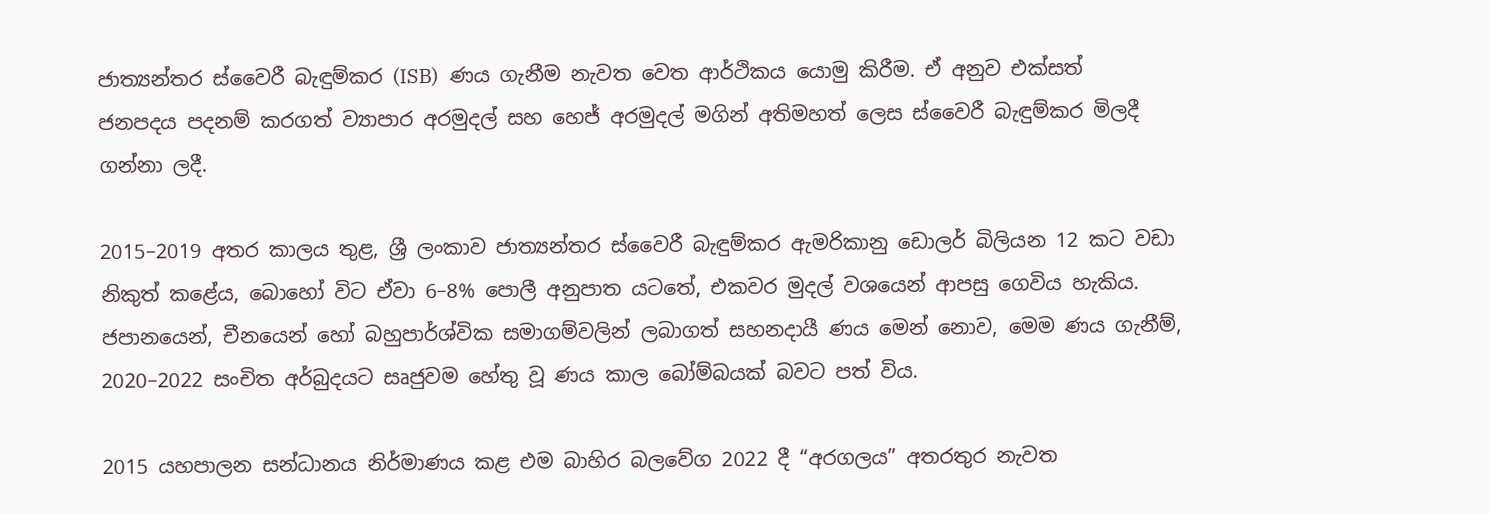ජාත්‍යන්තර ස්වෛරී බැඳුම්කර (ISB)  ණය ගැනීම නැවත වෙත ආර්ථිකය යොමු කිරීම. ඒ අනුව එක්සත් ජනපදය පදනම් කරගත් ව්‍යාපාර අරමුදල් සහ හෙජ් අරමුදල් මගින් අතිමහත් ලෙස ස්වෛරී බැඳුම්කර මිලදී ගන්නා ලදී.

2015–2019 අතර කාලය තුළ, ශ්‍රී ලංකාව ජාත්‍යන්තර ස්වෛරී බැඳුම්කර ඇමරිකානු ඩොලර් බිලියන 12 කට වඩා නිකුත් කළේය, බොහෝ විට ඒවා 6–8% පොලී අනුපාත යටතේ, එකවර මුදල් වශයෙන් ආපසු ගෙවිය හැකිය. ජපානයෙන්, චීනයෙන් හෝ බහුපාර්ශ්වික සමාගම්වලින් ලබාගත් සහනදායී ණය මෙන් නොව, මෙම ණය ගැනීම්, 2020–2022 සංචිත අර්බුදයට සෘජුවම හේතු වූ ණය කාල බෝම්බයක් බවට පත් විය.

2015 යහපාලන සන්ධානය නිර්මාණය කළ එම බාහිර බලවේග 2022 දී “අරගලය” අතරතුර නැවත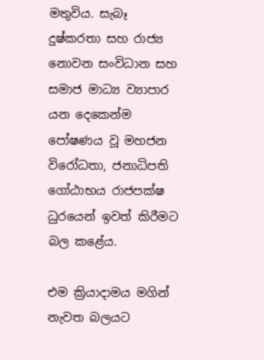මතුවිය. සැබෑ දුෂ්කරතා සහ රාජ්‍ය නොවන සංවිධාන සහ සමාජ මාධ්‍ය ව්‍යාපාර යන දෙකෙන්ම පෝෂණය වූ මහජන විරෝධතා, ජනාධිපති ගෝඨාභය රාජපක්ෂ ධුරයෙන් ඉවත් කිරීමට බල කළේය.

එම ක්‍රියාදාමය මගින් නැවත බලයට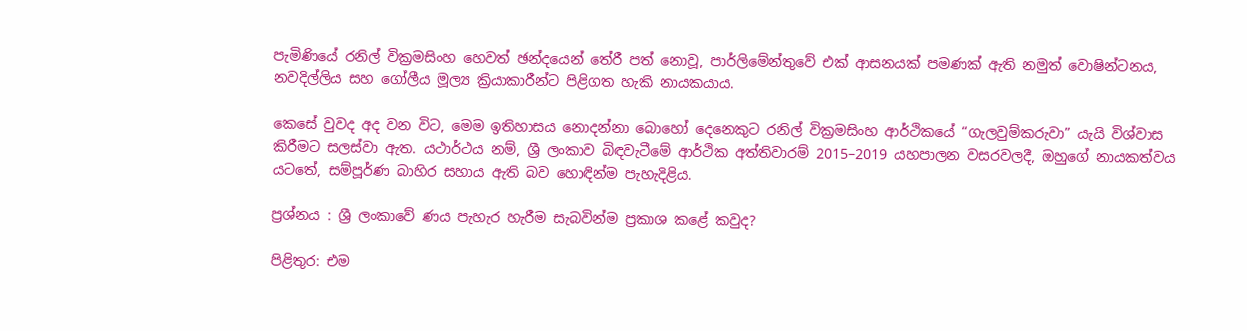පැමිණියේ රනිල් වික්‍රමසිංහ හෙවත් ඡන්දයෙන් තේරී පත් නොවූ, පාර්ලිමේන්තුවේ එක් ආසනයක් පමණක් ඇති නමුත් වොෂින්ටනය, නවදිල්ලිය සහ ගෝලීය මූල්‍ය ක්‍රියාකාරීන්ට පිළිගත හැකි නායකයාය.

කෙසේ වුවද අද වන විට, මෙම ඉතිහාසය නොදන්නා බොහෝ දෙනෙකුට රනිල් වික්‍රමසිංහ ආර්ථිකයේ “ගැලවුම්කරුවා” යැයි විශ්වාස කිරීමට සලස්වා ඇත. යථාර්ථය නම්, ශ්‍රී ලංකාව බිඳවැටීමේ ආර්ථික අත්තිවාරම් 2015–2019 යහපාලන වසරවලදී, ඔහුගේ නායකත්වය යටතේ, සම්පූර්ණ බාහිර සහාය ඇති බව හොඳින්ම පැහැදිළිය.

ප්‍රශ්නය : ශ්‍රී ලංකාවේ ණය පැහැර හැරීම සැබවින්ම ප්‍රකාශ කළේ කවුද?

පිළිතුර: එම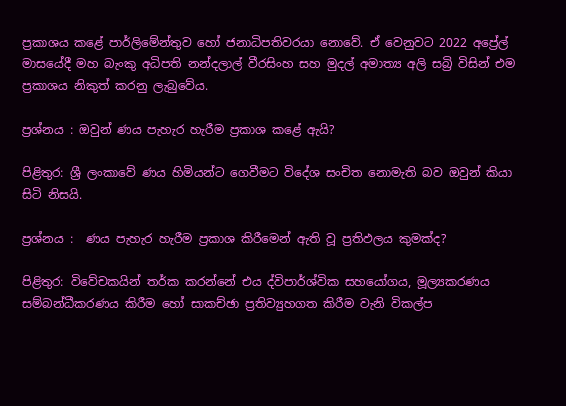ප්‍රකාශය කළේ පාර්ලිමේන්තුව හෝ ජනාධිපතිවරයා නොවේ. ඒ වෙනුවට 2022 අප්‍රේල් මාසයේදී මහ බැංකු අධිපති නන්දලාල් වීරසිංහ සහ මුදල් අමාත්‍ය අලි සබ්‍රි විසින් එම ප්‍රකාශය නිකුත් කරනු ලැබුවේය.

ප්‍රශ්නය : ඔවුන් ණය පැහැර හැරීම ප්‍රකාශ කළේ ඇයි?

පිළිතුර: ශ්‍රී ලංකාවේ ණය හිමියන්ට ගෙවීමට විදේශ සංචිත නොමැති බව ඔවුන් කියා සිටි නිසයි.

ප්‍රශ්නය :  ණය පැහැර හැරීම ප්‍රකාශ කිරීමෙන් ඇති වූ ප්‍රතිඵලය කුමක්ද?

පිළිතුර: විවේචකයින් තර්ක කරන්නේ එය ද්විපාර්ශ්වික සහයෝගය, මූල්‍යකරණය සම්බන්ධීකරණය කිරීම හෝ සාකච්ඡා ප්‍රතිව්‍යුහගත කිරීම වැනි විකල්ප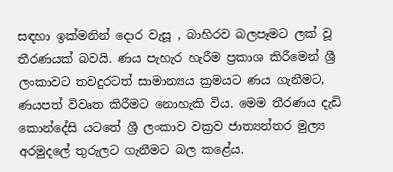සඳහා ඉක්මනින් දොර වැසූ , බාහිරව බලපෑමට ලක් වූ තීරණයක් බවයි. ණය පැහැර හැරීම ප්‍රකාශ කිරීමෙන් ශ්‍රී ලංකාවට තවදුරටත් සාමාන්‍යය ක්‍රමයට ණය ගැනීමට, ණයපත් විවෘත කිරීමට නොහැකි විය. මෙම තීරණය දැඩි කොන්දේසි යටතේ ශ්‍රී ලංකාව වක්‍රව ජාත්‍යන්තර මුල්‍ය අරමුදලේ තුරුලට ගැනීමට බල කළේය.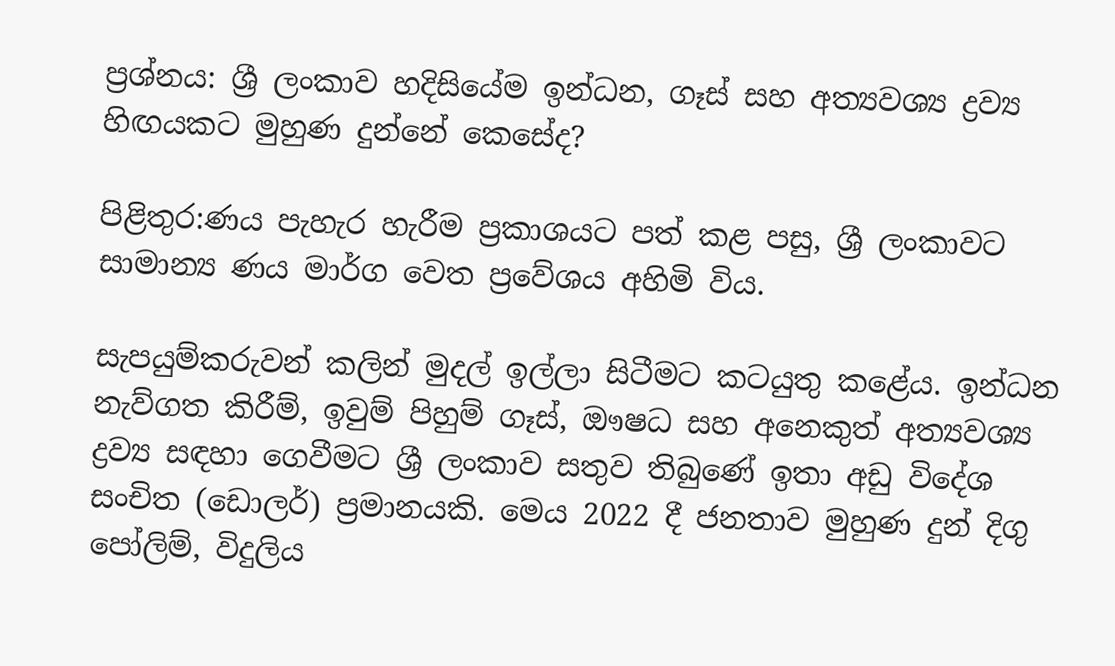ප්‍රශ්නය: ශ්‍රී ලංකාව හදිසියේම ඉන්ධන, ගෑස් සහ අත්‍යවශ්‍ය ද්‍රව්‍ය හිඟයකට මුහුණ දුන්නේ කෙසේද?

පිළිතුර:ණය පැහැර හැරීම ප්‍රකාශයට පත් කළ පසු, ශ්‍රී ලංකාවට සාමාන්‍ය ණය මාර්ග වෙත ප්‍රවේශය අහිමි විය.

සැපයුම්කරුවන් කලින් මුදල් ඉල්ලා සිටීමට කටයුතු කළේය. ඉන්ධන නැව්ගත කිරීම්, ඉවුම් පිහුම් ගෑස්, ඖෂධ සහ අනෙකුත් අත්‍යවශ්‍ය ද්‍රව්‍ය සඳහා ගෙවීමට ශ්‍රී ලංකාව සතුව තිබුණේ ඉතා අඩු විදේශ සංචිත (ඩොලර්) ප්‍රමානයකි. මෙය 2022 දී ජනතාව මුහුණ දුන් දිගු පෝලිම්, විදුලිය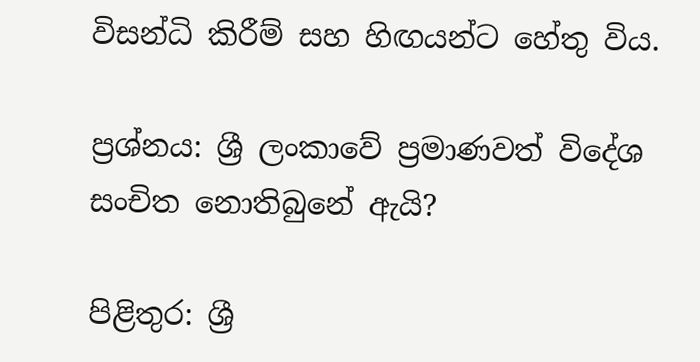විසන්ධි කිරීම් සහ හිඟයන්ට හේතු විය.

ප්‍රශ්නය: ශ්‍රී ලංකාවේ ප්‍රමාණවත් විදේශ සංචිත නොතිබුනේ ඇයි?

පිළිතුර: ශ්‍රී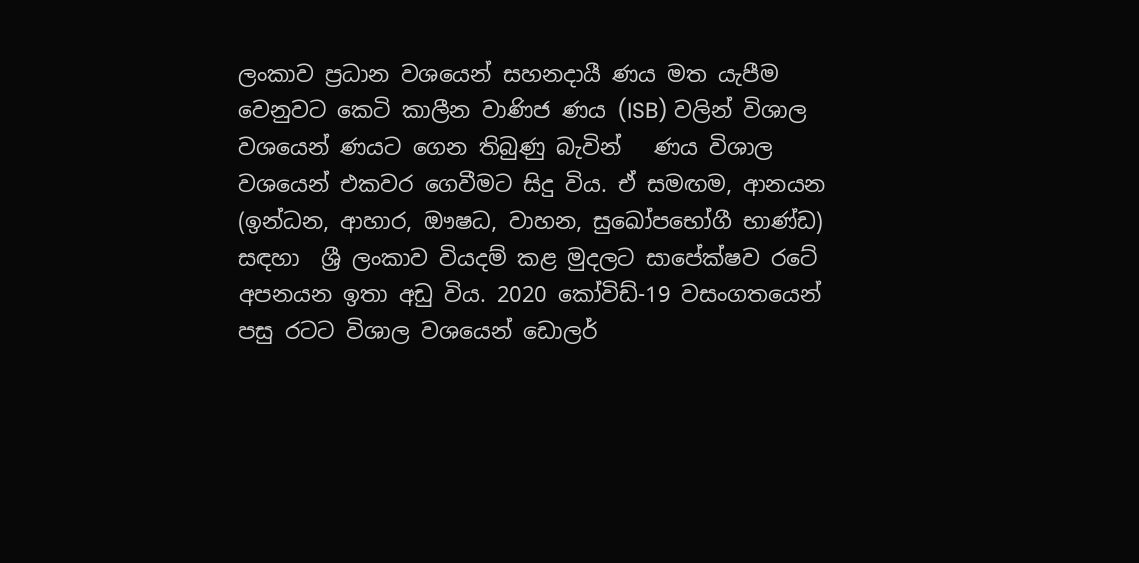ලංකාව ප්‍රධාන වශයෙන් සහනදායී ණය මත යැපීම වෙනුවට කෙටි කාලීන වාණිජ ණය (ISB) වලින් විශාල වශයෙන් ණයට ගෙන තිබුණු බැවින්   ණය විශාල වශයෙන් එකවර ගෙවීමට සිදු විය. ඒ සමඟම, ආනයන (ඉන්ධන, ආහාර, ඖෂධ, වාහන, සුඛෝපභෝගී භාණ්ඩ) සඳහා  ශ්‍රී ලංකාව වියදම් කළ මුදලට සාපේක්ෂව රටේ අපනයන ඉතා අඩු විය. 2020 කෝවිඩ්-19 වසංගතයෙන් පසු රටට විශාල වශයෙන් ඩොලර්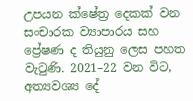උපයන ක්ෂේත්‍ර දෙකක් වන සංචාරක ව්‍යාපාරය සහ ප්‍රේෂණ ද තියුනු ලෙස පහත වැටුණි. 2021–22 වන විට, අත්‍යවශ්‍ය දේ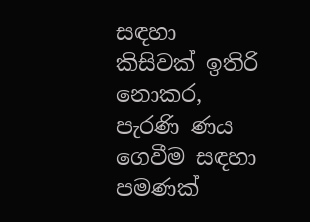සඳහා කිසිවක් ඉතිරි නොකර, පැරණි ණය ගෙවීම සඳහා පමණක්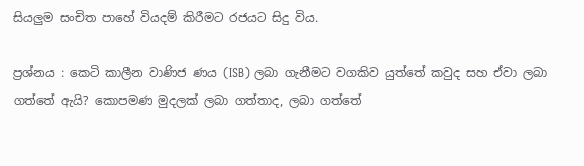සියලුම සංචිත පාහේ වියදම් කිරීමට රජයට සිදු විය.

ප්‍රශ්නය : කෙටි කාලීන වාණිජ ණය (ISB) ලබා ගැනීමට වගකිව යුත්තේ කවුද සහ ඒවා ලබා ගත්තේ ඇයි? කොපමණ මුදලක් ලබා ගත්තාද, ලබා ගත්තේ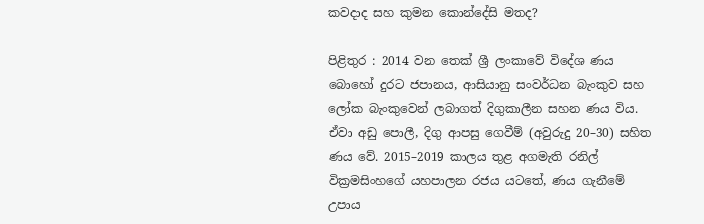කවදාද සහ කුමන කොන්දේසි මතද?

පිළිතුර : 2014 වන තෙක් ශ්‍රී ලංකාවේ විදේශ ණය බොහෝ දුරට ජපානය, ආසියානු සංවර්ධන බැංකුව සහ ලෝක බැංකුවෙන් ලබාගත් දිගුකාලීන සහන ණය විය. ඒවා අඩු පොලී, දිගු ආපසු ගෙවීම් (අවුරුදු 20–30) සහිත ණය වේ. 2015–2019 කාලය තුළ අගමැති රනිල් වික්‍රමසිංහගේ යහපාලන රජය යටතේ, ණය ගැනීමේ උපාය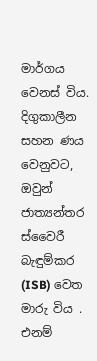මාර්ගය වෙනස් විය. දිගුකාලීන සහන ණය වෙනුවට, ඔවුන් ජාත්‍යන්තර ස්වෛරී බැඳුම්කර (ISB) වෙත මාරු විය . එනම්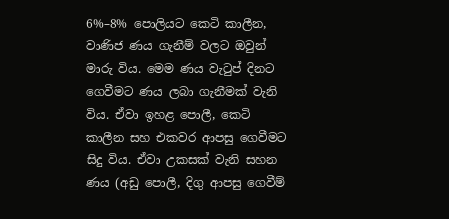6%–8% පොලියට කෙටි කාලීන, වාණිජ ණය ගැනීම් වලට ඔවුන් මාරු විය. මෙම ණය වැටුප් දිනට ගෙවීමට ණය ලබා ගැනීමක් වැනි විය. ඒවා ඉහළ පොලී, කෙටි කාලීන සහ එකවර ආපසු ගෙවීමට සිදු විය. ඒවා උකසක් වැනි සහන ණය (අඩු පොලී, දිගු ආපසු ගෙවීම්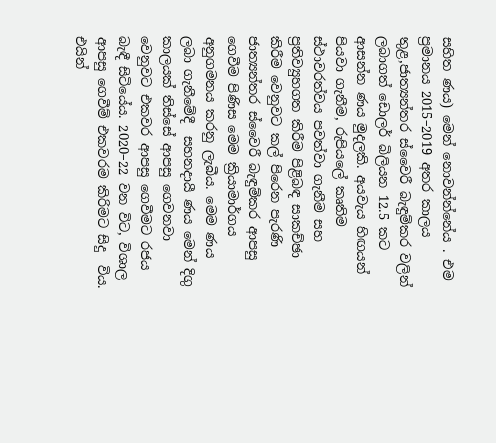සහිත ණය) මෙන් නොවන්න්නේය . එම ප්‍රමානය 2015–2019 අතර කාලය තුළ,ජාත්‍යන්තර ස්වෛරී බැඳුම්කර වලින් ලබාගත් ඩොලර් බිලියන 12.5 කට ආසන්න ණය මුදලකි. අයවැය හිඟයන් පියවා ගැනීම, රුපියලේ කෘතිම ස්ථාවරත්වය පවත්වා ගැනීම සහ ප්‍රතිව්‍යුහගත කිරීම පිළිබඳ සාකච්ඡා කිරීම වෙනුවට කල් පිරෙන පැරණි  ජාත්‍යන්තර ස්වෛරී බැඳුම්කර ආපසු ගෙවීම පිණිස මෙම ක්‍රියාමාර්ගය අනුගමනය කරනු ලැබීය. මෙම ණය ලබා ගැනීමේදී  සහනදායී ණය මෙන් දිගු කාලයක් තිස්සේ ආපසු ගෙවනවා වෙනුවට එකවර ආපසු ගෙවීමට රජය බැඳී සිටියේය. 2020–22 වන විට, විශාල ආපසු ගෙවීම් එකවරම කිරිමට සිදු  විය. එයින්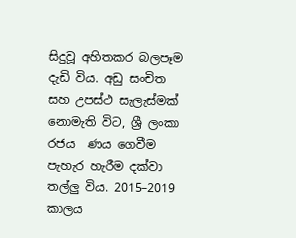සිදුවූ අහිතකර බලපෑම දැඩි විය. අඩු සංචිත සහ උපස්ථ සැලැස්මක් නොමැති විට, ශ්‍රී ලංකා රජය  ණය ගෙවීම පැහැර හැරීම දක්වා තල්ලු විය. 2015–2019 කාලය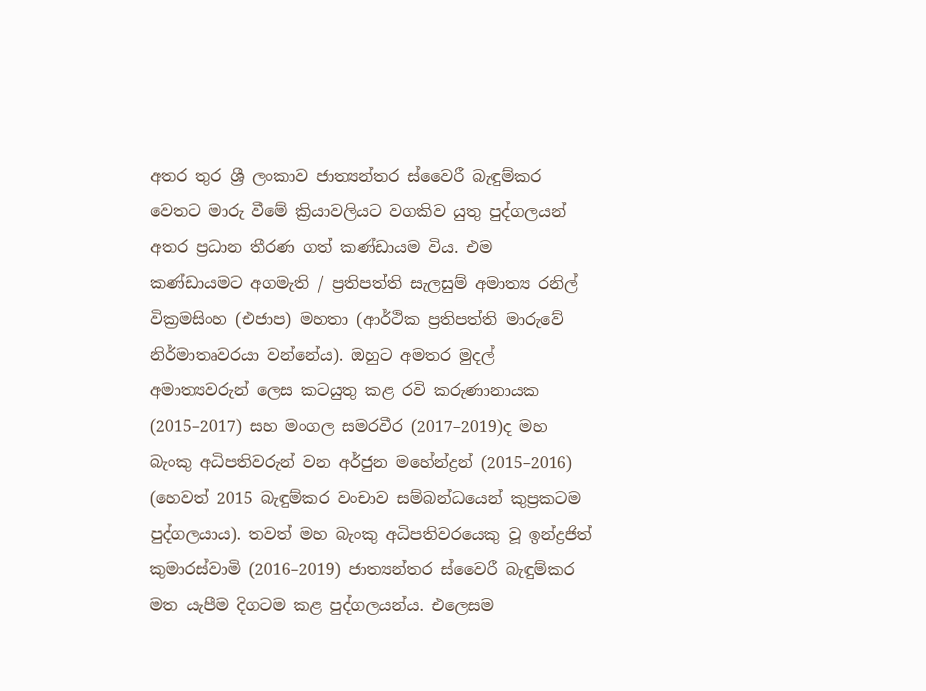අතර තුර ශ්‍රී ලංකාව ජාත්‍යන්තර ස්වෛරී බැඳුම්කර වෙතට මාරු වීමේ ක්‍රියාවලියට වගකිව යුතු පුද්ගලයන් අතර ප්‍රධාන තීරණ ගත් කණ්ඩායම විය. එම කණ්ඩායමට අගමැති / ප්‍රතිපත්ති සැලසුම් අමාත්‍ය රනිල් වික්‍රමසිංහ (එජාප) මහතා (ආර්ථික ප්‍රතිපත්ති මාරුවේ නිර්මාතෘවරයා වන්නේය). ඔහුට අමතර මුදල් අමාත්‍යවරුන් ලෙස කටයුතු කළ රවි කරුණානායක (2015–2017) සහ මංගල සමරවීර (2017–2019)ද මහ බැංකු අධිපතිවරුන් වන අර්ජුන මහේන්ද්‍රන් (2015–2016) (හෙවත් 2015 බැඳුම්කර වංචාව සම්බන්ධයෙන් කුප්‍රකටම පුද්ගලයාය). තවත් මහ බැංකු අධිපතිවරයෙකු වූ ඉන්ද්‍රජිත් කුමාරස්වාමි (2016–2019) ජාත්‍යන්තර ස්වෛරී බැඳුම්කර මත යැපීම දිගටම කළ පුද්ගලයන්ය. එලෙසම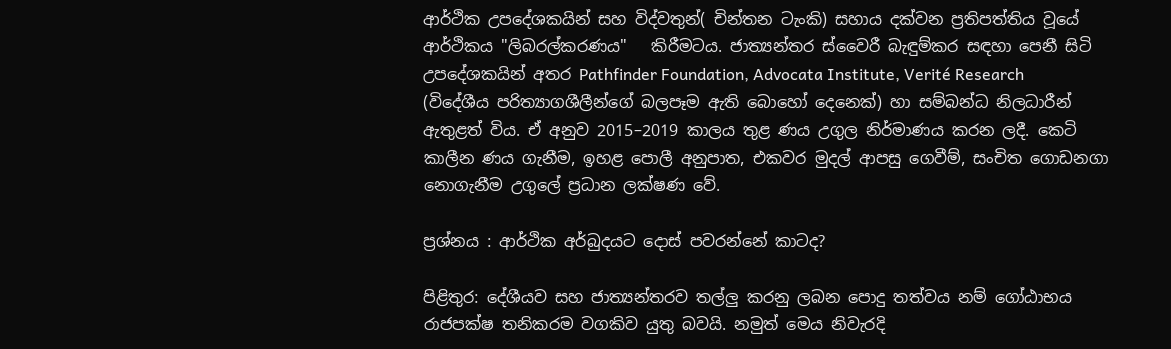ආර්ථික උපදේශකයින් සහ විද්වතුන්( චින්තන ටැංකි) සහාය දක්වන ප්‍රතිපත්තිය වූයේ  ආර්ථිකය "ලිබරල්කරණය"   කිරීමටය. ජාත්‍යන්තර ස්වෛරී බැඳුම්කර සඳහා පෙනී සිටි උපදේශකයින් අතර Pathfinder Foundation, Advocata Institute, Verité Research (විදේශීය පරිත්‍යාගශීලීන්ගේ බලපෑම ඇති බොහෝ දෙනෙක්) හා සම්බන්ධ නිලධාරීන් ඇතුළත් විය. ඒ අනුව 2015–2019 කාලය තුළ ණය උගුල නිර්මාණය කරන ලදී. කෙටි කාලීන ණය ගැනීම, ඉහළ පොලී අනුපාත, එකවර මුදල් ආපසු ගෙවීම්, සංචිත ගොඩනගා නොගැනීම උගුලේ ප්‍රධාන ලක්ෂණ වේ.

ප්‍රශ්නය : ආර්ථික අර්බුදයට දොස් පවරන්නේ කාටද?

පිළිතුර: දේශීයව සහ ජාත්‍යන්තරව තල්ලු කරනු ලබන පොදු තත්වය නම් ගෝඨාභය රාජපක්ෂ තනිකරම වගකිව යුතු බවයි. නමුත් මෙය නිවැරදි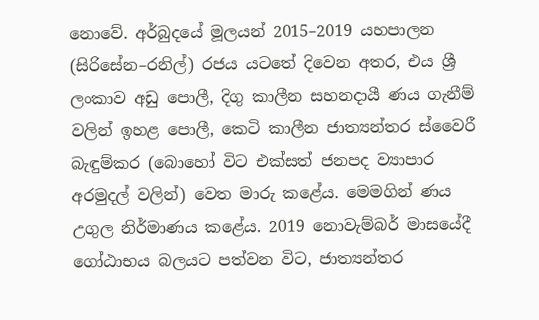නොවේ. අර්බුදයේ මූලයන් 2015–2019 යහපාලන (සිරිසේන–රනිල්) රජය යටතේ දිවෙන අතර, එය ශ්‍රී ලංකාව අඩු පොලී, දිගු කාලීන සහනදායී ණය ගැනීම් වලින් ඉහළ පොලී, කෙටි කාලීන ජාත්‍යන්තර ස්වෛරී බැඳුම්කර (බොහෝ විට එක්සත් ජනපද ව්‍යාපාර අරමුදල් වලින්) වෙත මාරු කළේය. මෙමගින් ණය උගුල නිර්මාණය කළේය. 2019 නොවැම්බර් මාසයේදී ගෝඨාභය බලයට පත්වන විට, ජාත්‍යන්තර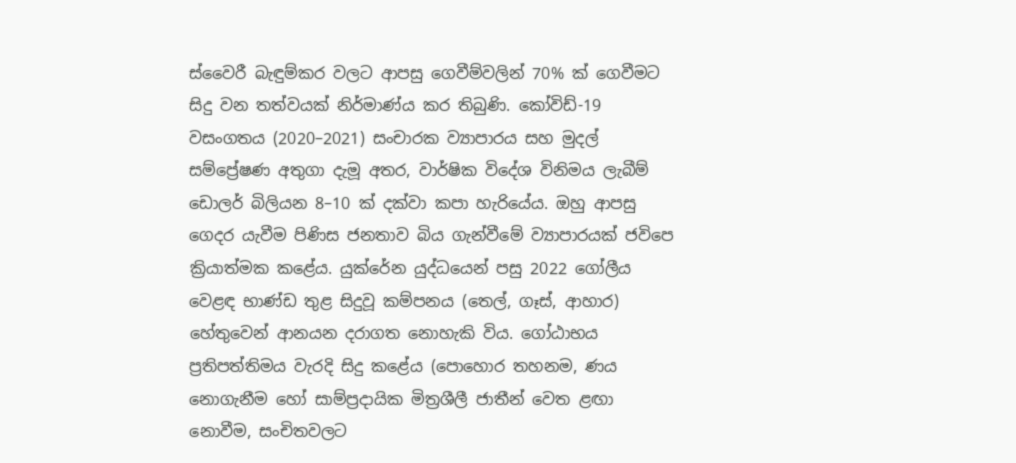ස්වෛරී බැඳුම්කර වලට ආපසු ගෙවීම්වලින් 70% ක් ගෙවීමට සිදු වන තත්වයක් නිර්මාණ්ය කර තිබුණි. කෝවිඩ්-19 වසංගතය (2020–2021) සංචාරක ව්‍යාපාරය සහ මුදල් සම්ප්‍රේෂණ අතුගා දැමූ අතර, වාර්ෂික විදේශ විනිමය ලැබීම් ඩොලර් බිලියන 8–10 ක් දක්වා කපා හැරියේය. ඔහු ආපසු ගෙදර යැවීම පිණිස ජනතාව බිය ගැන්වීමේ ව්‍යාපාරයක් ජවිපෙ ක්‍රියාත්මක කළේය. යුක්රේන යුද්ධයෙන් පසු 2022 ගෝලීය වෙළඳ භාණ්ඩ තුළ සිදුවූ කම්පනය (තෙල්, ගෑස්, ආහාර) හේතුවෙන් ආනයන දරාගත නොහැකි විය. ගෝඨාභය ප්‍රතිපත්තිමය වැරදි සිදු කළේය (පොහොර තහනම, ණය නොගැනීම හෝ සාම්ප්‍රදායික මිත්‍රශීලී ජාතීන් වෙත ළඟා නොවීම, සංචිතවලට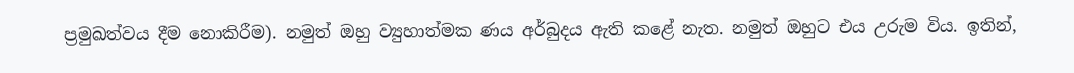ප්‍රමුඛත්වය දීම නොකිරීම). නමුත් ඔහු ව්‍යුහාත්මක ණය අර්බුදය ඇති කළේ නැත. නමුත් ඔහුට එය උරුම විය. ඉතින්,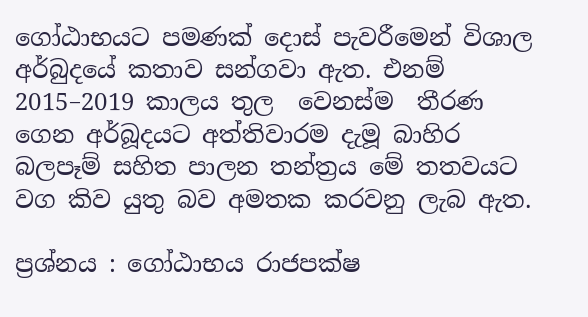ගෝඨාභයට පමණක් දොස් පැවරීමෙන් විශාල අර්බුදයේ කතාව සන්ගවා ඇත. එනම්  2015–2019 කාලය තුල  වෙනස්ම  තීරණ ගෙන අර්බූදයට අත්තිවාරම දැමූ බාහිර බලපෑම් සහිත පාලන තන්ත්‍රය මේ තතවයට වග කිව යුතු බව අමතක කරවනු ලැබ ඇත.

ප්‍රශ්නය : ගෝඨාභය රාජපක්ෂ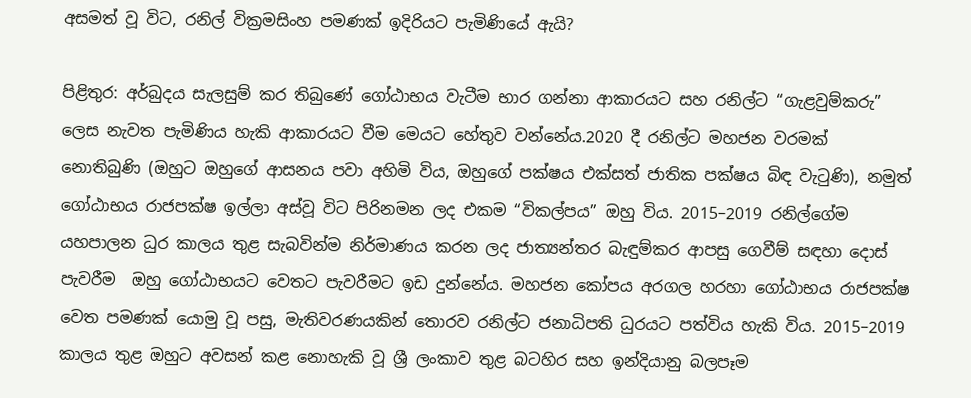අසමත් වූ විට, රනිල් වික්‍රමසිංහ පමණක් ඉදිරියට පැමිණියේ ඇයි?

පිළිතුර: අර්බුදය සැලසුම් කර තිබුණේ ගෝඨාභය වැටීම භාර ගන්නා ආකාරයට සහ රනිල්ට “ගැළවුම්කරු” ලෙස නැවත පැමිණිය හැකි ආකාරයට වීම මෙයට හේතුව වන්නේය.2020 දී රනිල්ට මහජන වරමක් නොතිබුණි (ඔහුට ඔහුගේ ආසනය පවා අහිමි විය, ඔහුගේ පක්ෂය එක්සත් ජාතික පක්ෂය බිඳ වැටුණි), නමුත් ගෝඨාභය රාජපක්ෂ ඉල්ලා අස්වූ විට පිරිනමන ලද එකම “විකල්පය” ඔහු විය. 2015–2019 රනිල්ගේම යහපාලන ධුර කාලය තුළ සැබවින්ම නිර්මාණය කරන ලද ජාත්‍යන්තර බැඳුම්කර ආපසු ගෙවීම් සඳහා දොස් පැවරීම  ඔහු ගෝඨාභයට වෙතට පැවරීමට ඉඩ දුන්නේය. මහජන කෝපය අරගල හරහා ගෝඨාභය රාජපක්ෂ වෙත පමණක් යොමු වූ පසු, මැතිවරණයකින් තොරව රනිල්ට ජනාධිපති ධුරයට පත්විය හැකි විය. 2015–2019 කාලය තුළ ඔහුට අවසන් කළ නොහැකි වූ ශ්‍රී ලංකාව තුළ බටහිර සහ ඉන්දියානු බලපෑම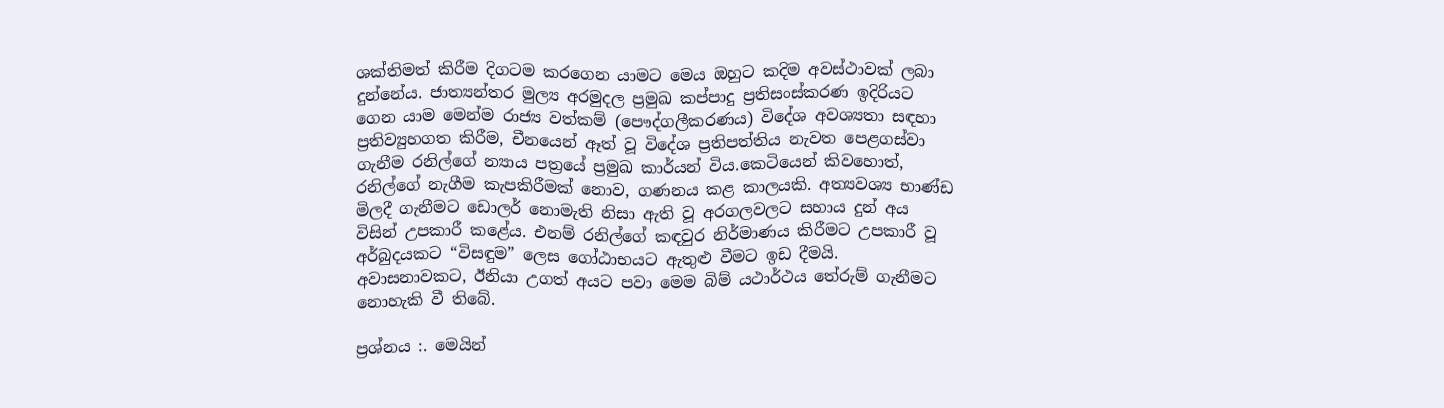ශක්තිමත් කිරීම දිගටම කරගෙන යාමට මෙය ඔහුට කදිම අවස්ථාවක් ලබා දුන්නේය. ජාත්‍යන්තර මුල්‍ය අරමුදල ප්‍රමුඛ කප්පාදු ප්‍රතිසංස්කරණ ඉදිරියට ගෙන යාම මෙන්ම රාජ්‍ය වත්කම් (පෞද්ගලීකරණය) විදේශ අවශ්‍යතා සඳහා ප්‍රතිව්‍යුහගත කිරීම, චීනයෙන් ඈත් වූ විදේශ ප්‍රතිපත්තිය නැවත පෙළගස්වා ගැනීම රනිල්ගේ න්‍යාය පත්‍රයේ ප්‍රමුඛ කාර්යන් විය.කෙටියෙන් කිවහොත්, රනිල්ගේ නැගීම කැපකිරීමක් නොව, ගණනය කළ කාලයකි. අත්‍යවශ්‍ය භාණ්ඩ මිලදී ගැනීමට ඩොලර් නොමැති නිසා ඇති වූ අරගලවලට සහාය දුන් අය විසින් උපකාරී කළේය. එනම් රනිල්ගේ කඳවුර නිර්මාණය කිරීමට උපකාරී වූ අර්බුදයකට “විසඳුම” ලෙස ගෝඨාභයට ඇතුළු වීමට ඉඩ දීමයි. අවාසනාවකට, ඊනියා උගත් අයට පවා මෙම බිම් යථාර්ථය තේරුම් ගැනීමට නොහැකි වී තිබේ.

ප්‍රශ්නය :. මෙයින්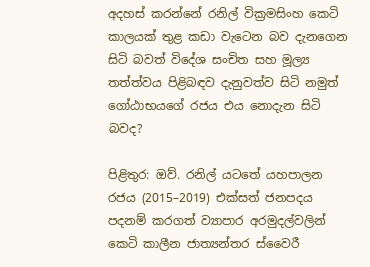අදහස් කරන්නේ රනිල් වික්‍රමසිංහ කෙටි කාලයක් තුළ කඩා වැටෙන බව දැනගෙන සිටි බවත් විදේශ සංචිත සහ මූල්‍ය තත්ත්වය පිළිබඳව දැනුවත්ව සිටි නමුත් ගෝඨාභයගේ රජය එය නොදැන සිටි බවද?

පිළිතුර: ඔව්. රනිල් යටතේ යහපාලන රජය (2015–2019) එක්සත් ජනපදය පදනම් කරගත් ව්‍යාපාර අරමුදල්වලින් කෙටි කාලීන ජාත්‍යන්තර ස්වෛරී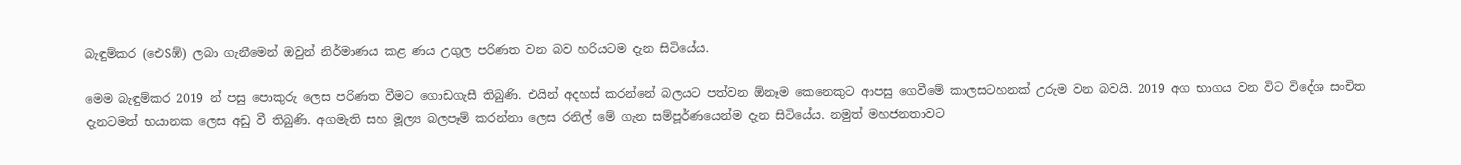බැඳුම්කර (ඓSඹ්) ලබා ගැනීමෙන් ඔවුන් නිර්මාණය කළ ණය උගුල පරිණත වන බව හරියටම දැන සිටියේය.

මෙම බැඳුම්කර 2019 න් පසු පොකුරු ලෙස පරිණත වීමට ගොඩගැසී තිබුණි. එයින් අදහස් කරන්නේ බලයට පත්වන ඕනෑම කෙනෙකුට ආපසු ගෙවීමේ කාලසටහනක් උරුම වන බවයි. 2019 අග භාගය වන විට විදේශ සංචිත දැනටමත් භයානක ලෙස අඩු වී තිබුණි. අගමැති සහ මූල්‍ය බලපෑම් කරන්නා ලෙස රනිල් මේ ගැන සම්පූර්ණයෙන්ම දැන සිටියේය. නමුත් මහජනතාවට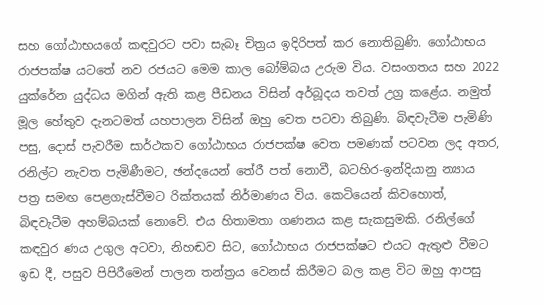සහ ගෝඨාභයගේ කඳවුරට පවා සැබෑ චිත්‍රය ඉදිරිපත් කර නොතිබුණි. ගෝඨාභය රාජපක්ෂ යටතේ නව රජයට මෙම කාල බෝම්බය උරුම විය. වසංගතය සහ 2022 යුක්රේන යුද්ධය මගින් ඇති කළ පීඩනය විසින් අර්බූදය තවත් උග්‍ර කළේය. නමුත් මූල හේතුව දැනටමත් යහපාලන විසින් ඔහු වෙත පටවා තිබුණි. බිඳවැටීම පැමිණි පසු, දොස් පැවරීම සාර්ථකව ගෝඨාභය රාජපක්ෂ වෙත පමණක් පටවන ලද අතර, රනිල්ට නැවත පැමිණීමට, ඡන්දයෙන් තේරී පත් නොවී, බටහිර-ඉන්දියානු න්‍යාය පත්‍ර සමඟ පෙළගැස්වීමට රික්තයක් නිර්මාණය විය. කෙටියෙන් කිවහොත්, බිඳවැටීම අහම්බයක් නොවේ. එය හිතාමතා ගණනය කළ සැකසුමකි. රනිල්ගේ කඳවුර ණය උගුල අටවා, නිහඬව සිට, ගෝඨාභය රාජපක්ෂට එයට ඇතුළු වීමට ඉඩ දී, පසුව පිපිරීමෙන් පාලන තන්ත්‍රය වෙනස් කිරීමට බල කළ විට ඔහු ආපසු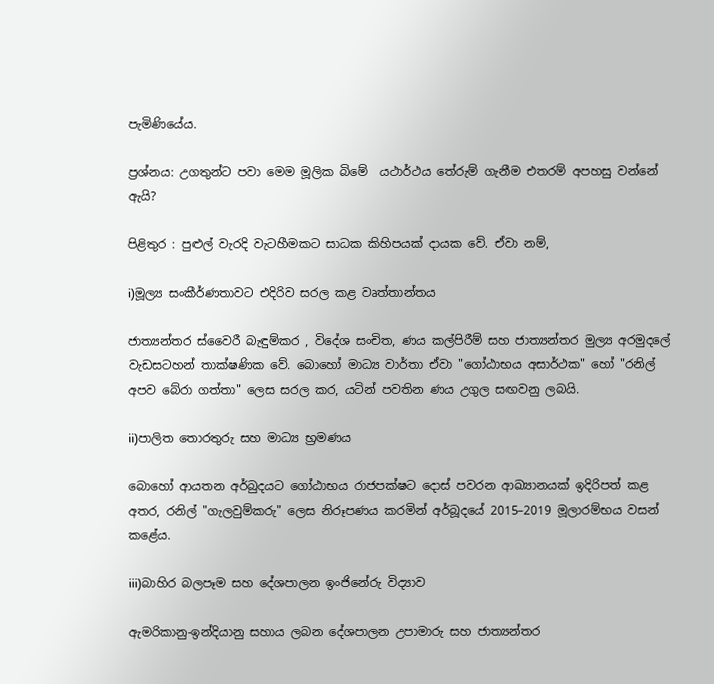පැමිණියේය.

ප්‍රශ්නය: උගතුන්ට පවා මෙම මූලික බිමේ  යථාර්ථය තේරුම් ගැනීම එතරම් අපහසු වන්නේ ඇයි?

පිළිතුර : පුළුල් වැරදි වැටහීමකට සාධක කිහිපයක් දායක වේ. ඒවා නම්,

i)මූල්‍ය සංකීර්ණතාවට එදිරිව සරල කළ වෘත්තාන්තය

ජාත්‍යන්තර ස්වෛරී බැඳුම්කර , විදේශ සංචිත, ණය කල්පිරීම් සහ ජාත්‍යන්තර මුල්‍ය අරමුදලේ වැඩසටහන් තාක්ෂණික වේ. බොහෝ මාධ්‍ය වාර්තා ඒවා "ගෝඨාභය අසාර්ථක" හෝ "රනිල් අපව බේරා ගත්තා" ලෙස සරල කර, යටින් පවතින ණය උගුල සඟවනු ලබයි.

ii)පාලිත තොරතුරු සහ මාධ්‍ය භ්‍රමණය

බොහෝ ආයතන අර්බුදයට ගෝඨාභය රාජපක්ෂට දොස් පවරන ආඛ්‍යානයක් ඉදිරිපත් කළ අතර, රනිල් "ගැලවුම්කරු" ලෙස නිරූපණය කරමින් අර්බූදයේ 2015–2019 මූලාරම්භය වසන් කළේය.

iii)බාහිර බලපෑම සහ දේශපාලන ඉංජිනේරු විද්‍යාව

ඇමරිකානු-ඉන්දියානු සහාය ලබන දේශපාලන උපාමාරු සහ ජාත්‍යන්තර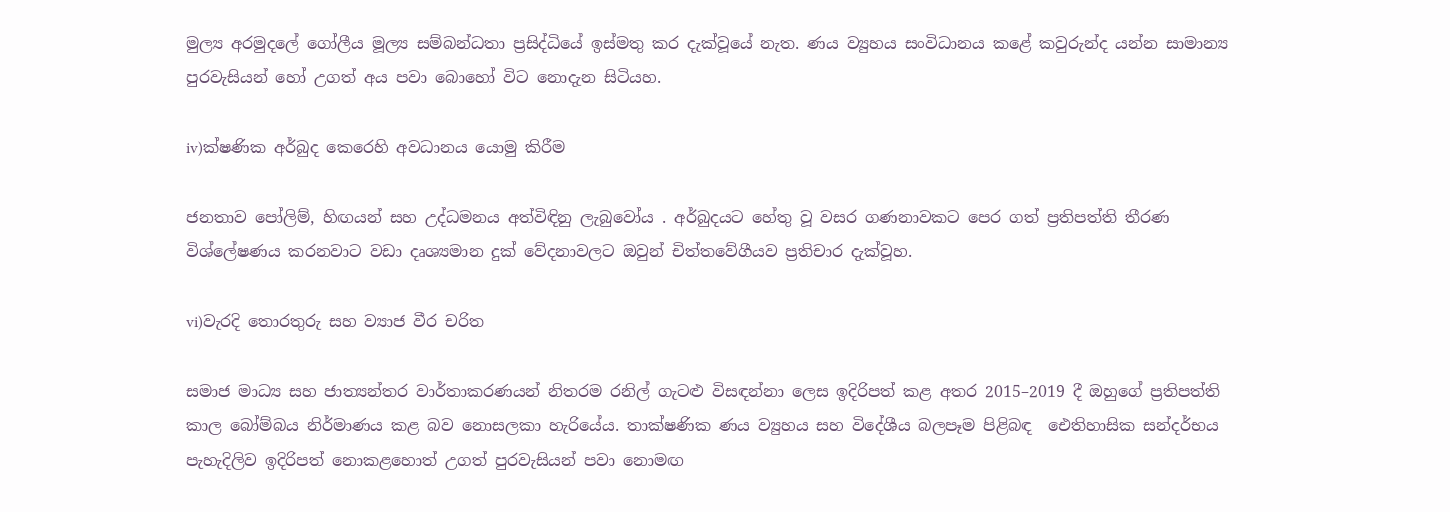මුල්‍ය අරමුදලේ ගෝලීය මූල්‍ය සම්බන්ධතා ප්‍රසිද්ධියේ ඉස්මතු කර දැක්වූයේ නැත. ණය ව්‍යුහය සංවිධානය කළේ කවුරුන්ද යන්න සාමාන්‍ය පුරවැසියන් හෝ උගත් අය පවා බොහෝ විට නොදැන සිටියහ.

iv)ක්ෂණික අර්බුද කෙරෙහි අවධානය යොමු කිරීම

ජනතාව පෝලිම්, හිඟයන් සහ උද්ධමනය අත්විඳිනු ලැබුවෝය . අර්බුදයට හේතු වූ වසර ගණනාවකට පෙර ගත් ප්‍රතිපත්ති තීරණ විශ්ලේෂණය කරනවාට වඩා දෘශ්‍යමාන දුක් වේදනාවලට ඔවුන් චිත්තවේගීයව ප්‍රතිචාර දැක්වූහ.

vi)වැරදි තොරතුරු සහ ව්‍යාජ වීර චරිත

සමාජ මාධ්‍ය සහ ජාත්‍යන්තර වාර්තාකරණයන් නිතරම රනිල් ගැටළු විසඳන්නා ලෙස ඉදිරිපත් කළ අතර 2015–2019 දී ඔහුගේ ප්‍රතිපත්ති කාල බෝම්බය නිර්මාණය කළ බව නොසලකා හැරියේය. තාක්ෂණික ණය ව්‍යුහය සහ විදේශීය බලපෑම පිළිබඳ  ඓතිහාසික සන්දර්භය පැහැදිලිව ඉදිරිපත් නොකළහොත් උගත් පුරවැසියන් පවා නොමඟ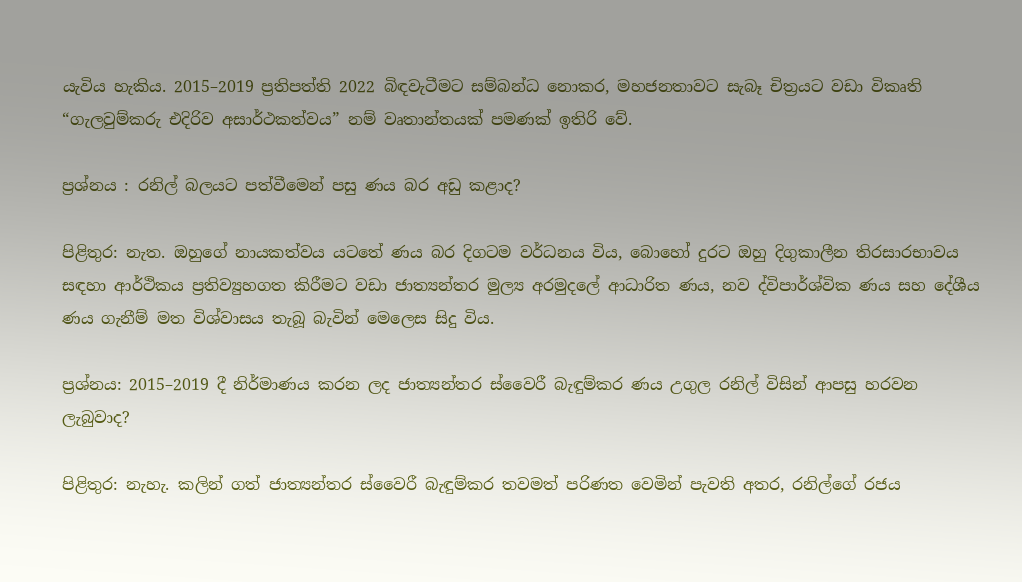යැවිය හැකිය. 2015–2019 ප්‍රතිපත්ති 2022 බිඳවැටීමට සම්බන්ධ නොකර, මහජනතාවට සැබෑ චිත්‍රයට වඩා විකෘති “ගැලවුම්කරු එදිරිව අසාර්ථකත්වය” නම් වෘතාන්තයක් පමණක් ඉතිරි වේ.

ප්‍රශ්නය : රනිල් බලයට පත්වීමෙන් පසු ණය බර අඩු කළාද?

පිළිතුර: නැත. ඔහුගේ නායකත්වය යටතේ ණය බර දිගටම වර්ධනය විය, බොහෝ දුරට ඔහු දිගුකාලීන තිරසාරභාවය සඳහා ආර්ථිකය ප්‍රතිව්‍යුහගත කිරීමට වඩා ජාත්‍යන්තර මුල්‍ය අරමුදලේ ආධාරිත ණය, නව ද්විපාර්ශ්වික ණය සහ දේශීය ණය ගැනීම් මත විශ්වාසය තැබූ බැවින් මෙලෙස සිදු විය.

ප්‍රශ්නය: 2015–2019 දී නිර්මාණය කරන ලද ජාත්‍යන්තර ස්වෛරී බැඳුම්කර ණය උගුල රනිල් විසින් ආපසු හරවන ලැබුවාද?

පිළිතුර: නැහැ. කලින් ගත් ජාත්‍යන්තර ස්වෛරී බැඳුම්කර තවමත් පරිණත වෙමින් පැවති අතර, රනිල්ගේ රජය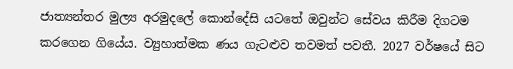ජාත්‍යන්තර මුල්‍ය අරමුදලේ කොන්දේසි යටතේ ඔවුන්ට සේවය කිරීම දිගටම කරගෙන ගියේය. ව්‍යුහාත්මක ණය ගැටළුව තවමත් පවතී. 2027 වර්ෂයේ සිට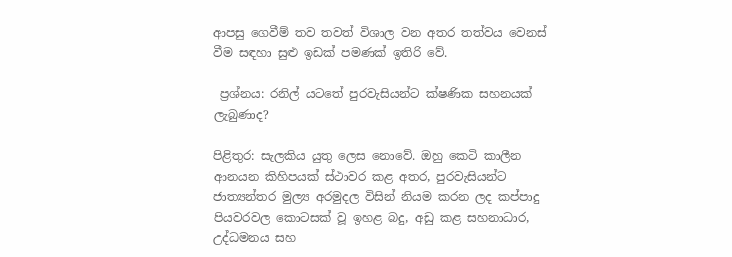ආපසු ගෙවීම් තව තවත් විශාල වන අතර තත්වය වෙනස් වීම සඳහා සුළු ඉඩක් පමණක් ඉතිරි වේ.

 ප්‍රශ්නය: රනිල් යටතේ පුරවැසියන්ට ක්ෂණික සහනයක් ලැබුණාද?

පිළිතුර: සැලකිය යුතු ලෙස නොවේ. ඔහු කෙටි කාලීන ආනයන කිහිපයක් ස්ථාවර කළ අතර, පුරවැසියන්ට ජාත්‍යන්තර මුල්‍ය අරමුදල විසින් නියම කරන ලද කප්පාදු පියවරවල කොටසක් වූ ඉහළ බදු, අඩු කළ සහනාධාර, උද්ධමනය සහ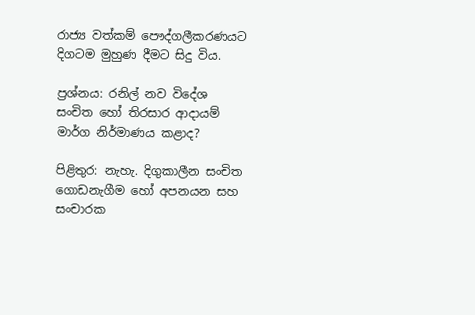රාජ්‍ය වත්කම් පෞද්ගලීකරණයට දිගටම මුහුණ දීමට සිදු විය.

ප්‍රශ්නය: රනිල් නව විදේශ සංචිත හෝ තිරසාර ආදායම් මාර්ග නිර්මාණය කළාද?

පිළිතුර: නැහැ. දිගුකාලීන සංචිත ගොඩනැගීම හෝ අපනයන සහ සංචාරක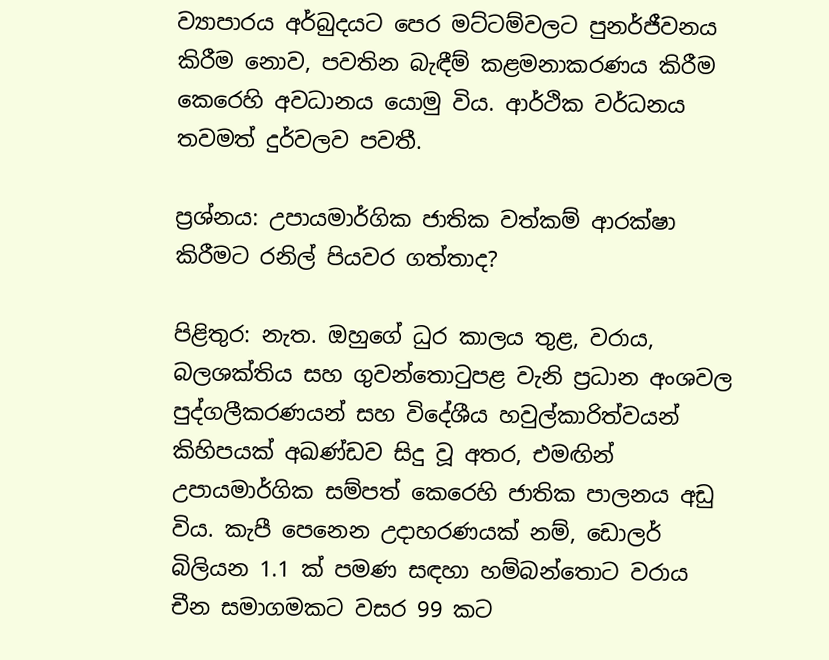ව්‍යාපාරය අර්බුදයට පෙර මට්ටම්වලට පුනර්ජීවනය කිරීම නොව, පවතින බැඳීම් කළමනාකරණය කිරීම කෙරෙහි අවධානය යොමු විය. ආර්ථික වර්ධනය තවමත් දුර්වලව පවතී.

ප්‍රශ්නය: උපායමාර්ගික ජාතික වත්කම් ආරක්ෂා කිරීමට රනිල් පියවර ගත්තාද?

පිළිතුර: නැත. ඔහුගේ ධුර කාලය තුළ, වරාය, බලශක්තිය සහ ගුවන්තොටුපළ වැනි ප්‍රධාන අංශවල පුද්ගලීකරණයන් සහ විදේශීය හවුල්කාරිත්වයන් කිහිපයක් අඛණ්ඩව සිදු වූ අතර, එමඟින් උපායමාර්ගික සම්පත් කෙරෙහි ජාතික පාලනය අඩු විය. කැපී පෙනෙන උදාහරණයක් නම්, ඩොලර් බිලියන 1.1 ක් පමණ සඳහා හම්බන්තොට වරාය චීන සමාගමකට වසර 99 කට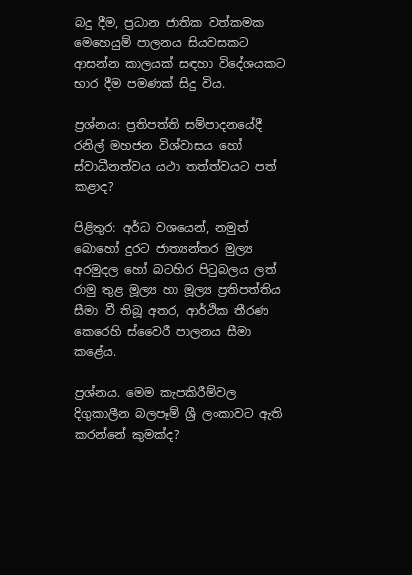බදු දීම, ප්‍රධාන ජාතික වත්කමක මෙහෙයුම් පාලනය සියවසකට ආසන්න කාලයක් සඳහා විදේශයකට භාර දීම පමණක් සිදු විය.

ප්‍රශ්නය: ප්‍රතිපත්ති සම්පාදනයේදී රනිල් මහජන විශ්වාසය හෝ ස්වාධීනත්වය යථා තත්ත්වයට පත් කළාද?

පිළිතුර: අර්ධ වශයෙන්, නමුත් බොහෝ දුරට ජාත්‍යන්තර මුල්‍ය අරමුදල හෝ බටහිර පිටුබලය ලත් රාමු තුළ මූල්‍ය හා මූල්‍ය ප්‍රතිපත්තිය සීමා වී තිබූ අතර, ආර්ථික තීරණ කෙරෙහි ස්වෛරී පාලනය සීමා කළේය.

ප්‍රශ්නය. මෙම කැපකිරීම්වල දිගුකාලීන බලපෑම් ශ්‍රී ලංකාවට ඇති කරන්නේ කුමක්ද?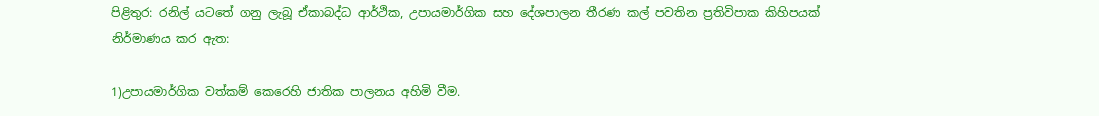පිළිතුර: රනිල් යටතේ ගනු ලැබූ ඒකාබද්ධ ආර්ථික, උපායමාර්ගික සහ දේශපාලන තීරණ කල් පවතින ප්‍රතිවිපාක කිහිපයක් නිර්මාණය කර ඇත:

1)උපායමාර්ගික වත්කම් කෙරෙහි ජාතික පාලනය අහිමි වීම.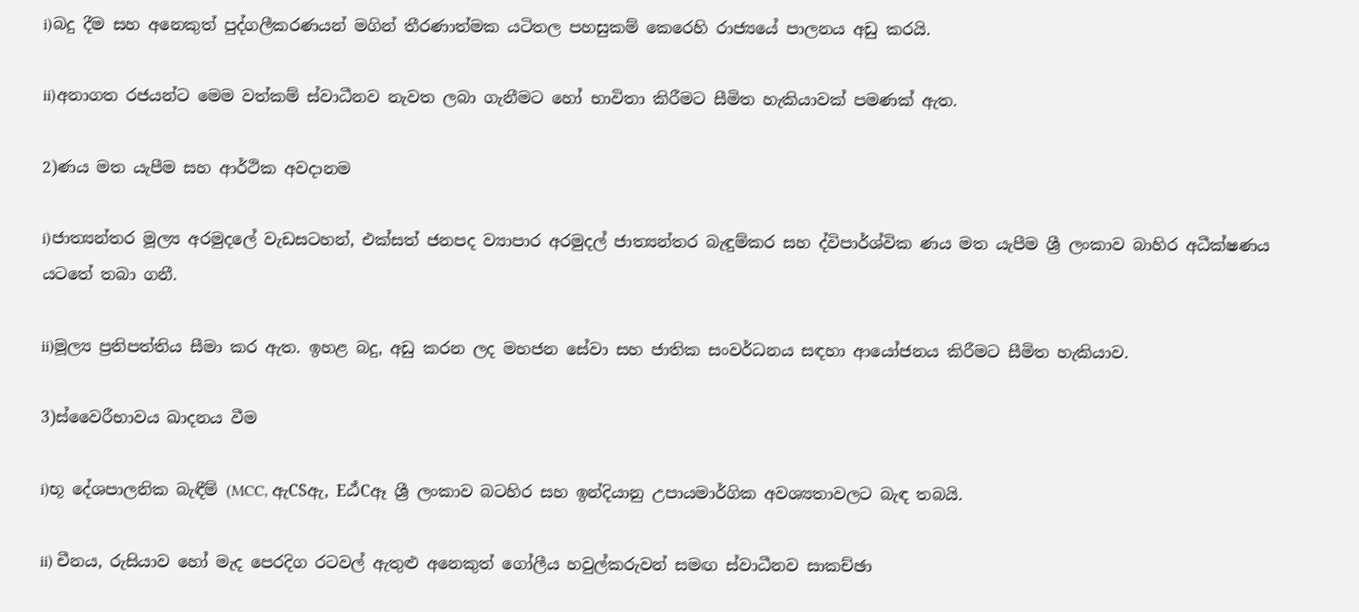i)බදු දීම සහ අනෙකුත් පුද්ගලීකරණයන් මගින් තීරණාත්මක යටිතල පහසුකම් කෙරෙහි රාජ්‍යයේ පාලනය අඩු කරයි.

ii)අනාගත රජයන්ට මෙම වත්කම් ස්වාධීනව නැවත ලබා ගැනීමට හෝ භාවිතා කිරීමට සීමිත හැකියාවක් පමණක් ඇත.

2)ණය මත යැපීම සහ ආර්ථික අවදානම

i)ජාත්‍යන්තර මූල්‍ය අරමුදලේ වැඩසටහන්, එක්සත් ජනපද ව්‍යාපාර අරමුදල් ජාත්‍යන්තර බැඳුම්කර සහ ද්විපාර්ශ්වික ණය මත යැපීම ශ්‍රී ලංකාව බාහිර අධීක්ෂණය යටතේ තබා ගනී.

ii)මූල්‍ය ප්‍රතිපත්තිය සීමා කර ඇත. ඉහළ බදු, අඩු කරන ලද මහජන සේවා සහ ජාතික සංවර්ධනය සඳහා ආයෝජනය කිරීමට සීමිත හැකියාව.

3)ස්වෛරීභාවය ඛාදනය වීම

i)භූ දේශපාලනික බැඳීම් (MCC, ඇCSඇ, Eඨ්Cඈ ශ්‍රී ලංකාව බටහිර සහ ඉන්දියානු උපායමාර්ගික අවශ්‍යතාවලට බැඳ තබයි.

ii) චීනය, රුසියාව හෝ මැද පෙරදිග රටවල් ඇතුළු අනෙකුත් ගෝලීය හවුල්කරුවන් සමඟ ස්වාධීනව සාකච්ඡා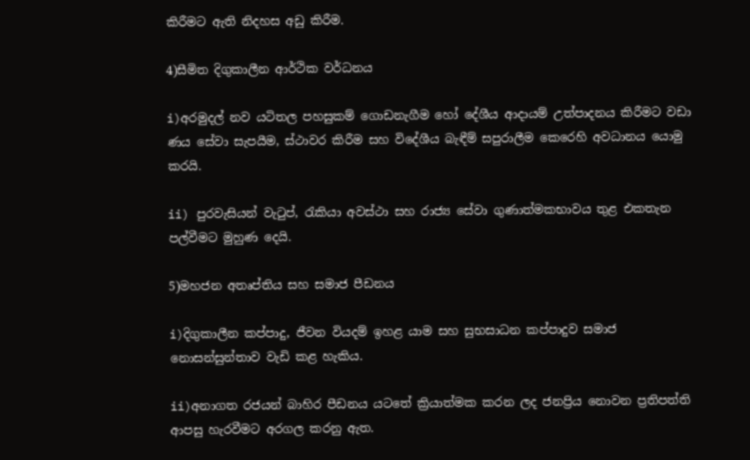කිරීමට ඇති නිදහස අඩු කිරීම.

4)සීමිත දිගුකාලීන ආර්ථික වර්ධනය

i)අරමුදල් නව යටිතල පහසුකම් ගොඩනැගීම හෝ දේශීය ආදායම් උත්පාදනය කිරීමට වඩා ණය සේවා සැපයීම, ස්ථාවර කිරීම සහ විදේශීය බැඳීම් සපුරාලීම කෙරෙහි අවධානය යොමු කරයි.

ii) පුරවැසියන් වැටුප්, රැකියා අවස්ථා සහ රාජ්‍ය සේවා ගුණාත්මකභාවය තුළ එකතැන පල්වීමට මුහුණ දෙයි.

5)මහජන අතෘප්තිය සහ සමාජ පීඩනය

i)දිගුකාලීන කප්පාදු, ජීවන වියදම් ඉහළ යාම සහ සුභසාධන කප්පාදුව සමාජ නොසන්සුන්තාව වැඩි කළ හැකිය.

ii)අනාගත රජයන් බාහිර පීඩනය යටතේ ක්‍රියාත්මක කරන ලද ජනප්‍රිය නොවන ප්‍රතිපත්ති ආපසු හැරවීමට අරගල කරනු ඇත.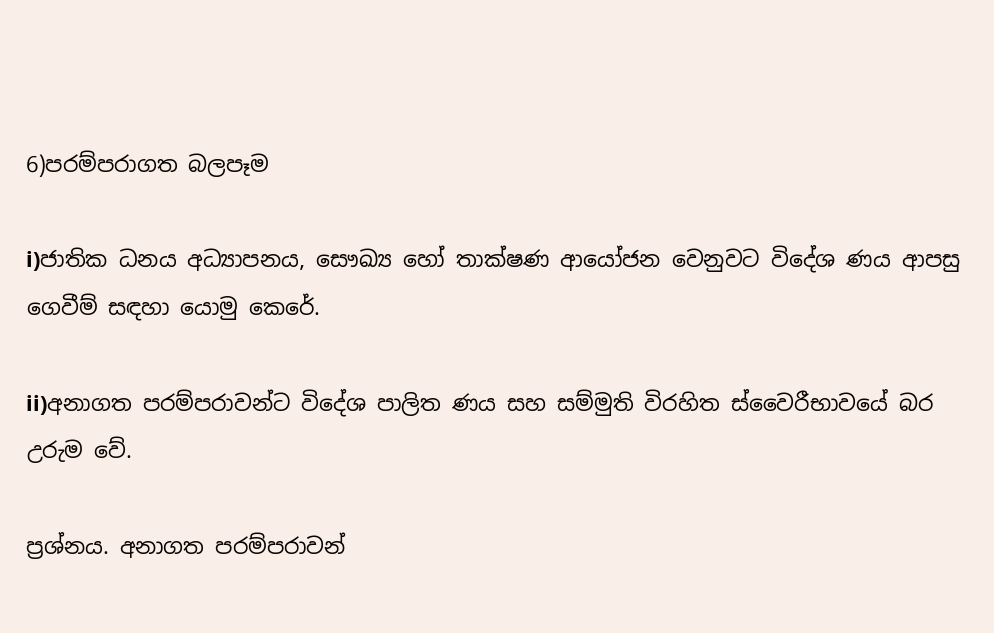6)පරම්පරාගත බලපෑම

i)ජාතික ධනය අධ්‍යාපනය, සෞඛ්‍ය හෝ තාක්ෂණ ආයෝජන වෙනුවට විදේශ ණය ආපසු ගෙවීම් සඳහා යොමු කෙරේ.

ii)අනාගත පරම්පරාවන්ට විදේශ පාලිත ණය සහ සම්මුති විරහිත ස්වෛරීභාවයේ බර උරුම වේ.

ප්‍රශ්නය. අනාගත පරම්පරාවන්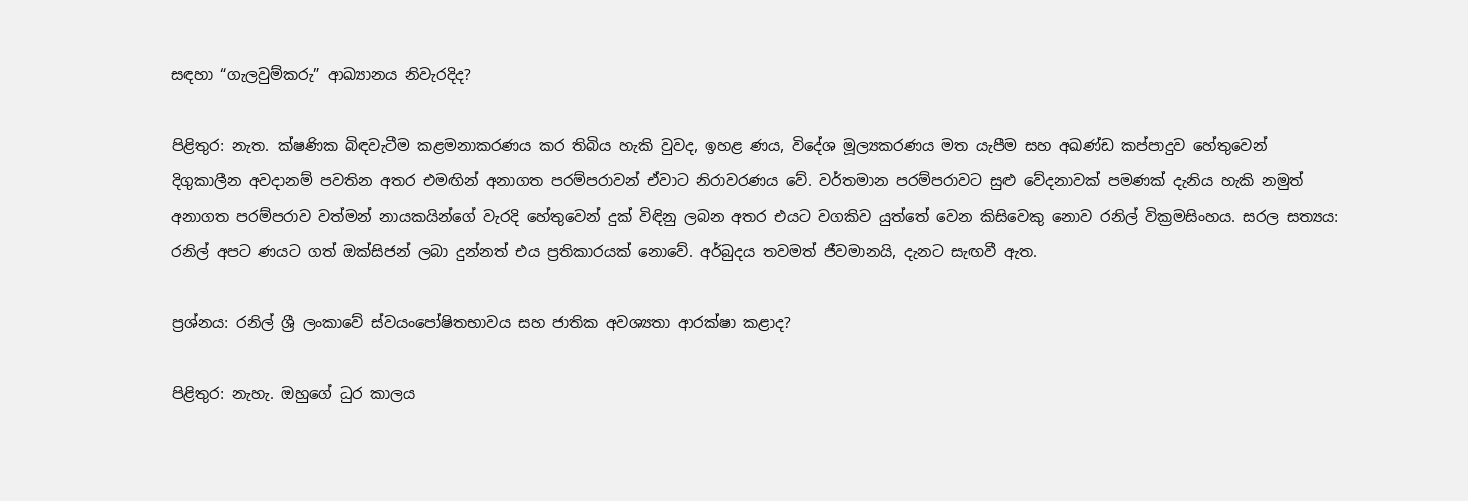සඳහා “ගැලවුම්කරු” ආඛ්‍යානය නිවැරදිද?

පිළිතුර: නැත. ක්ෂණික බිඳවැටීම කළමනාකරණය කර තිබිය හැකි වුවද, ඉහළ ණය, විදේශ මූල්‍යකරණය මත යැපීම සහ අඛණ්ඩ කප්පාදුව හේතුවෙන් දිගුකාලීන අවදානම් පවතින අතර එමඟින් අනාගත පරම්පරාවන් ඒවාට නිරාවරණය වේ. වර්තමාන පරම්පරාවට සුළු වේදනාවක් පමණක් දැනිය හැකි නමුත් අනාගත පරම්පරාව වත්මන් නායකයින්ගේ වැරදි හේතුවෙන් දුක් විඳිනු ලබන අතර එයට වගකිව යුත්තේ වෙන කිසිවෙකු නොව රනිල් වික්‍රමසිංහය. සරල සත්‍යය: රනිල් අපට ණයට ගත් ඔක්සිජන් ලබා දුන්නත් එය ප්‍රතිකාරයක් නොවේ. අර්බුදය තවමත් ජීවමානයි, දැනට සැඟවී ඇත.

ප්‍රශ්නය: රනිල් ශ්‍රී ලංකාවේ ස්වයංපෝෂිතභාවය සහ ජාතික අවශ්‍යතා ආරක්ෂා කළාද?

පිළිතුර: නැහැ. ඔහුගේ ධුර කාලය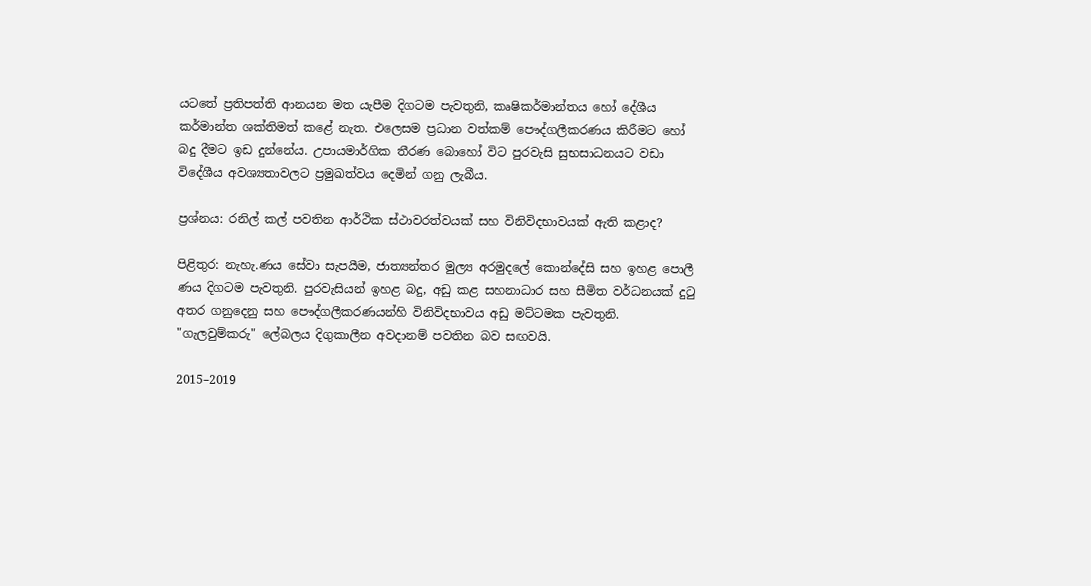යටතේ ප්‍රතිපත්ති ආනයන මත යැපීම දිගටම පැවතුනි, කෘෂිකර්මාන්තය හෝ දේශීය කර්මාන්ත ශක්තිමත් කළේ නැත. එලෙසම ප්‍රධාන වත්කම් පෞද්ගලීකරණය කිරීමට හෝ බදු දීමට ඉඩ දුන්නේය. උපායමාර්ගික තීරණ බොහෝ විට පුරවැසි සුභසාධනයට වඩා විදේශීය අවශ්‍යතාවලට ප්‍රමුඛත්වය දෙමින් ගනු ලැබීය.

ප්‍රශ්නය: රනිල් කල් පවතින ආර්ථික ස්ථාවරත්වයක් සහ විනිවිදභාවයක් ඇති කළාද?

පිළිතුර: නැහැ.ණය සේවා සැපයීම, ජාත්‍යන්තර මුල්‍ය අරමුදලේ කොන්දේසි සහ ඉහළ පොලී ණය දිගටම පැවතුනි. පුරවැසියන් ඉහළ බදු, අඩු කළ සහනාධාර සහ සීමිත වර්ධනයක් දුටු අතර ගනුදෙනු සහ පෞද්ගලීකරණයන්හි විනිවිදභාවය අඩු මට්ටමක පැවතුනි. "ගැලවුම්කරු" ලේබලය දිගුකාලීන අවදානම් පවතින බව සඟවයි.

2015–2019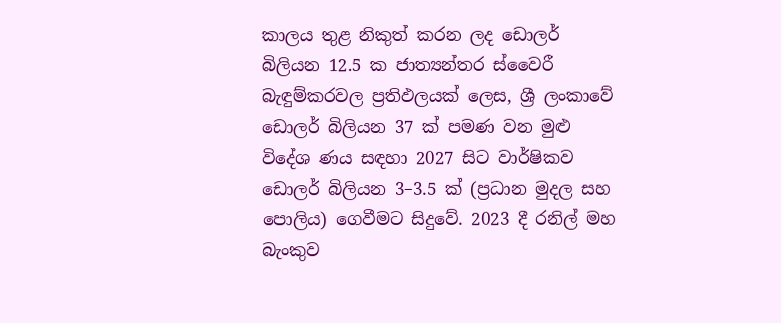කාලය තුළ නිකුත් කරන ලද ඩොලර් බිලියන 12.5 ක ජාත්‍යන්තර ස්වෛරී බැඳුම්කරවල ප්‍රතිඵලයක් ලෙස, ශ්‍රී ලංකාවේ ඩොලර් බිලියන 37 ක් පමණ වන මුළු විදේශ ණය සඳහා 2027 සිට වාර්ෂිකව ඩොලර් බිලියන 3–3.5 ක් (ප්‍රධාන මුදල සහ පොලිය) ගෙවීමට සිදුවේ. 2023 දී රනිල් මහ බැංකුව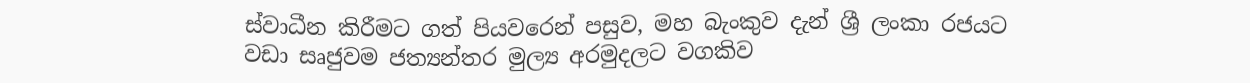ස්වාධීන කිරීමට ගත් පියවරෙන් පසුව, මහ බැංකුව දැන් ශ්‍රී ලංකා රජයට වඩා සෘජුවම ජත්‍යන්තර මුල්‍ය අරමුදලට වගකිව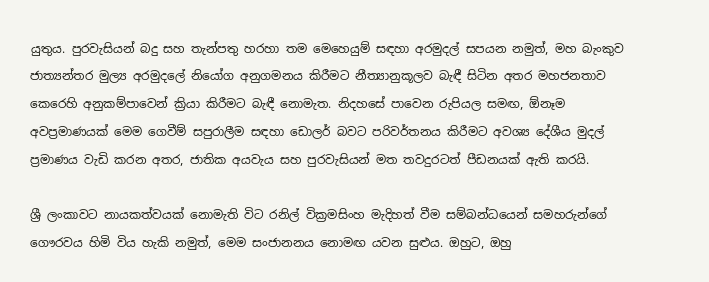යුතුය. පුරවැසියන් බදු සහ තැන්පතු හරහා තම මෙහෙයුම් සඳහා අරමුදල් සපයන නමුත්, මහ බැංකුව ජාත්‍යන්තර මුල්‍ය අරමුදලේ නියෝග අනුගමනය කිරීමට නීත්‍යානුකූලව බැඳී සිටින අතර මහජනතාව කෙරෙහි අනුකම්පාවෙන් ක්‍රියා කිරීමට බැඳී නොමැත. නිදහසේ පාවෙන රුපියල සමඟ, ඕනෑම අවප්‍රමාණයක් මෙම ගෙවීම් සපුරාලීම සඳහා ඩොලර් බවට පරිවර්තනය කිරීමට අවශ්‍ය දේශීය මුදල් ප්‍රමාණය වැඩි කරන අතර, ජාතික අයවැය සහ පුරවැසියන් මත තවදුරටත් පීඩනයක් ඇති කරයි.

ශ්‍රී ලංකාවට නායකත්වයක් නොමැති විට රනිල් වික්‍රමසිංහ මැදිහත් වීම සම්බන්ධයෙන් සමහරුන්ගේ ගෞරවය හිමි විය හැකි නමුත්, මෙම සංජානනය නොමඟ යවන සුළුය. ඔහුට, ඔහු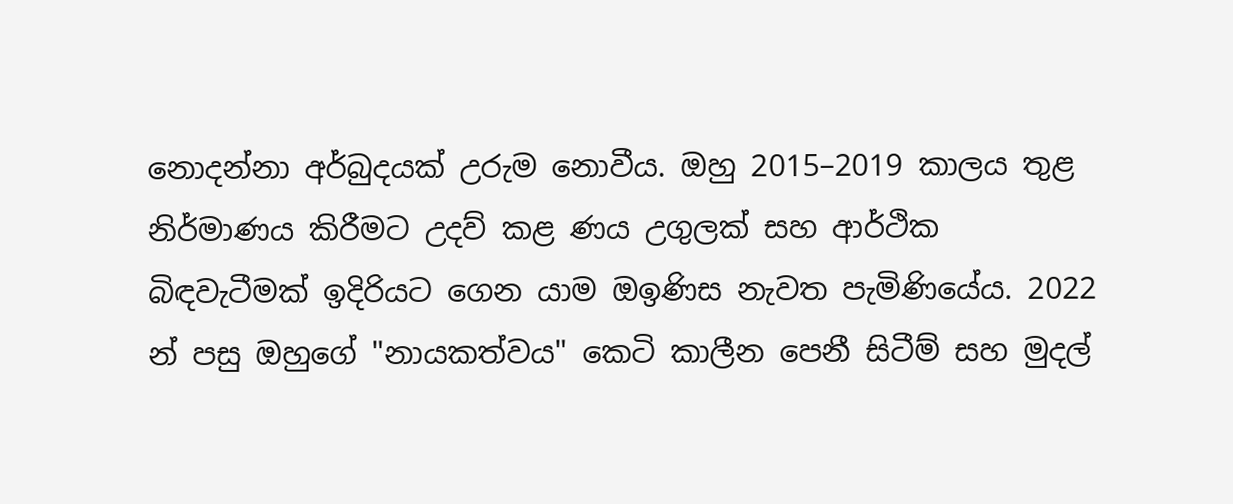නොදන්නා අර්බුදයක් උරුම නොවීය. ඔහු 2015–2019 කාලය තුළ නිර්මාණය කිරීමට උදව් කළ ණය උගුලක් සහ ආර්ථික බිඳවැටීමක් ඉදිරියට ගෙන යාම ඔඉණිස නැවත පැමිණියේය. 2022 න් පසු ඔහුගේ "නායකත්වය" කෙටි කාලීන පෙනී සිටීම් සහ මුදල්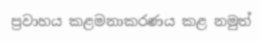ප්‍රවාහය කළමනාකරණය කළ නමුත්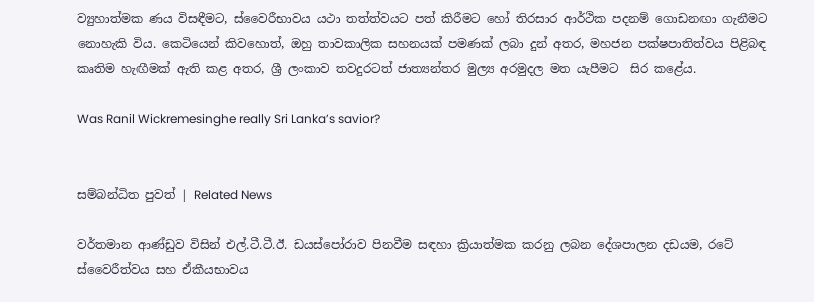ව්‍යුහාත්මක ණය විසඳීමට, ස්වෛරීභාවය යථා තත්ත්වයට පත් කිරීමට හෝ තිරසාර ආර්ථික පදනම් ගොඩනඟා ගැනීමට නොහැකි විය. කෙටියෙන් කිවහොත්, ඔහු තාවකාලික සහනයක් පමණක් ලබා දුන් අතර, මහජන පක්ෂපාතිත්වය පිළිබඳ කෘතිම හැඟීමක් ඇති කළ අතර, ශ්‍රී ලංකාව තවදුරටත් ජාත්‍යන්තර මුල්‍ය අරමුදල මත යැපීමට  සිර කළේය.

Was Ranil Wickremesinghe really Sri Lanka’s savior?


සම්බන්ධිත පුවත් | Related News

වර්තමාන ආණ්ඩුව විසින් එල්.ටී.ටී.ඊ. ඩයස්පෝරාව පිනවීම සඳහා ක්‍රියාත්මක කරනු ලබන දේශපාලන දඩයම, රටේ ස්වෛරීත්වය සහ ඒකීයභාවය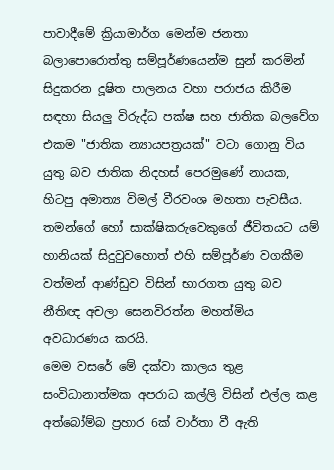පාවාදීමේ ක්‍රියාමාර්ග මෙන්ම ජනතා බලාපොරොත්තු සම්පූර්ණයෙන්ම සුන් කරමින් සිදුකරන දූෂිත පාලනය වහා පරාජය කිරීම සඳහා සියලු විරුද්ධ පක්ෂ සහ ජාතික බලවේග එකම "ජාතික න්‍යායපත්‍රයක්" වටා ගොනු විය යුතු බව ජාතික නිදහස් පෙරමුණේ නායක, හිටපු අමාත්‍ය විමල් වීරවංශ මහතා පැවසීය.
තමන්ගේ හෝ සාක්ෂිකරුවෙකුගේ ජීවිතයට යම් හානියක් සිදුවුවහොත් එහි සම්පූර්ණ වගකීම වත්මන් ආණ්ඩුව විසින් භාරගත යුතු බව නීතිඥ අචලා සෙනවිරත්න මහත්මිය අවධාරණය කරයි.
මෙම වසරේ මේ දක්වා කාලය තුළ සංවිධානාත්මක අපරාධ කල්ලි විසින් එල්ල කළ අත්බෝම්බ ප්‍රහාර 6ක් වාර්තා වී ඇති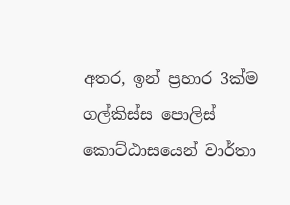අතර, ඉන් ප්‍රහාර 3ක්ම ගල්කිස්ස පොලිස් කොට්ඨාසයෙන් වාර්තා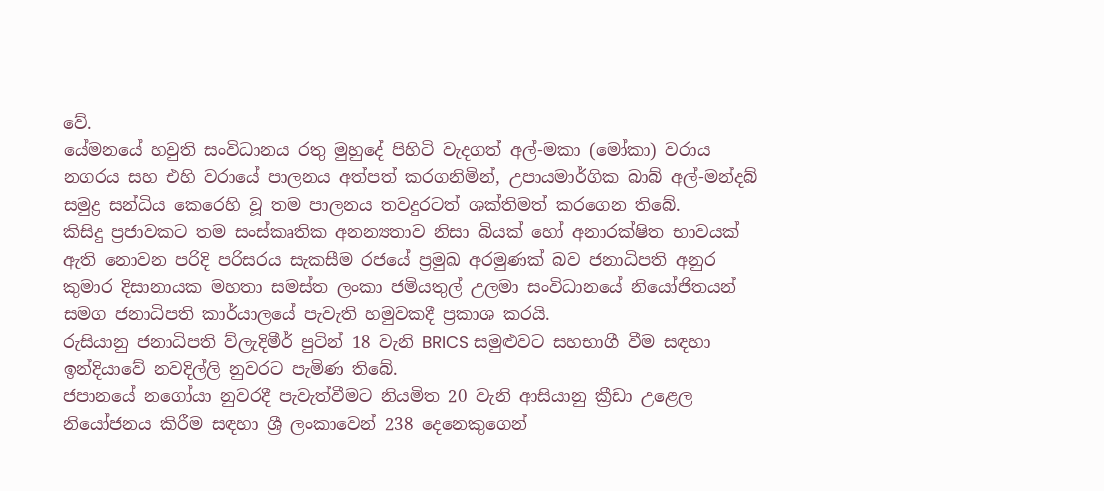වේ.
යේමනයේ හවුති සංවිධානය රතු මුහුදේ පිහිටි වැදගත් අල්-මකා (මෝකා) වරාය නගරය සහ එහි වරායේ පාලනය අත්පත් කරගනිමින්, උපායමාර්ගික බාබ් අල්-මන්දබ් සමුද්‍ර සන්ධිය කෙරෙහි වූ තම පාලනය තවදුරටත් ශක්තිමත් කරගෙන තිබේ.
කිසිදු ප්‍රජාවකට තම සංස්කෘතික අනන්‍යතාව නිසා බියක් හෝ අනාරක්ෂිත භාවයක් ඇති නොවන පරිදි පරිසරය සැකසීම රජයේ ප්‍රමුඛ අරමුණක් බව ජනාධිපති අනුර කුමාර දිසානායක මහතා සමස්ත ලංකා ජමියතුල් උලමා සංවිධානයේ නියෝජිතයන් සමග ජනාධිපති කාර්යාලයේ පැවැති හමුවකදී ප්‍රකාශ කරයි.
රුසියානු ජනාධිපති ව්ලැදිමීර් පුටින් 18 වැනි BRICS සමුළුවට සහභාගී වීම සඳහා ඉන්දියාවේ නවදිල්ලි නුවරට පැමිණ තිබේ.
ජපානයේ නගෝයා නුවරදී පැවැත්වීමට නියමිත 20 වැනි ආසියානු ක්‍රීඩා උළෙල නියෝජනය කිරීම සඳහා ශ්‍රී ලංකාවෙන් 238 දෙනෙකුගෙන්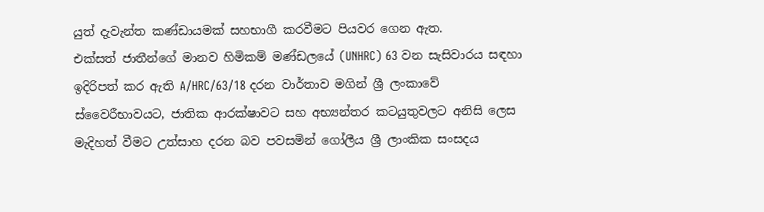යුත් දැවැන්ත කණ්ඩායමක් සහභාගී කරවීමට පියවර ගෙන ඇත.
එක්සත් ජාතීන්ගේ මානව හිමිකම් මණ්ඩලයේ (UNHRC) 63 වන සැසිවාරය සඳහා ඉදිරිපත් කර ඇති A/HRC/63/18 දරන වාර්තාව මගින් ශ්‍රී ලංකාවේ ස්වෛරීභාවයට, ජාතික ආරක්ෂාවට සහ අභ්‍යන්තර කටයුතුවලට අනිසි ලෙස මැදිහත් වීමට උත්සාහ දරන බව පවසමින් ගෝලීය ශ්‍රී ලාංකික සංසදය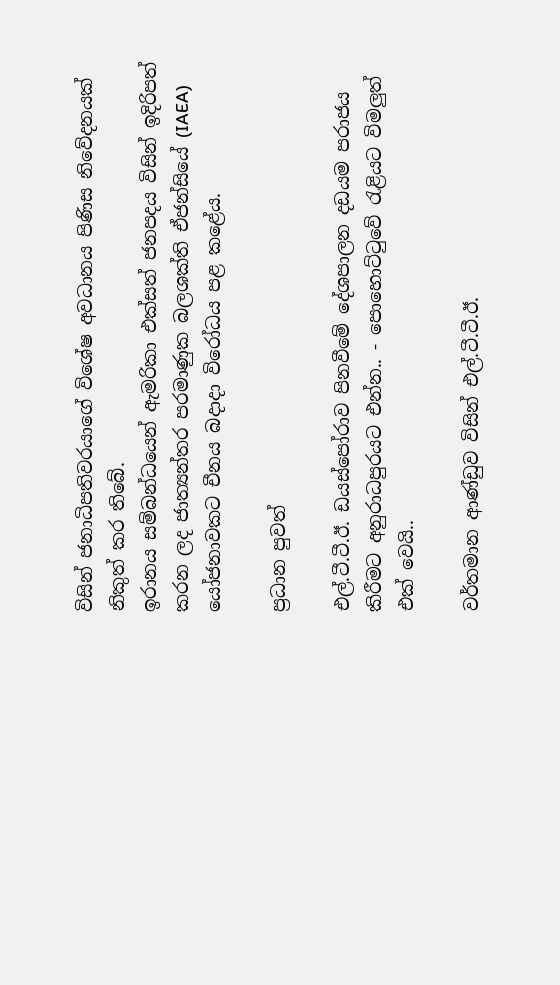විසින් ජනාධිපතිවරයාගේ විශේෂ අවධානය පිණිස නිවේදනයක් නිකුත් කර තිබේ.
ඉරානය සම්බන්ධයෙන් ඇමරිකා එක්සත් ජනපදය විසින් ඉදිරිපත් කරන ලද ජාත්‍යන්තර පරමාණුක බලශක්ති ඒජන්සියේ (IAEA) යෝජනාවකට චීනය බදාදා විරෝධය පළ කළේය.

ප්‍රධාන පුවත්

එල්.ටී.ටී.ඊ. ඩයස්පෝරාව පිනවීමේ දේශපාලන දඩයම පරාජය කිරීමට අනුරාධපුරයට එන්න.. - පොහොට්ටුවේ රැළියට විමලුත් එක් වෙයි..

වර්තමාන ආණ්ඩුව විසින් එල්.ටී.ටී.ඊ.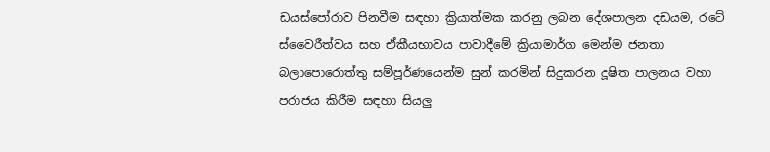ඩයස්පෝරාව පිනවීම සඳහා ක්‍රියාත්මක කරනු ලබන දේශපාලන දඩයම, රටේ ස්වෛරීත්වය සහ ඒකීයභාවය පාවාදීමේ ක්‍රියාමාර්ග මෙන්ම ජනතා බලාපොරොත්තු සම්පූර්ණයෙන්ම සුන් කරමින් සිදුකරන දූෂිත පාලනය වහා පරාජය කිරීම සඳහා සියලු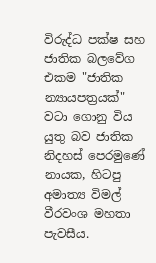විරුද්ධ පක්ෂ සහ ජාතික බලවේග එකම "ජාතික න්‍යායපත්‍රයක්" වටා ගොනු විය යුතු බව ජාතික නිදහස් පෙරමුණේ නායක, හිටපු අමාත්‍ය විමල් වීරවංශ මහතා පැවසීය.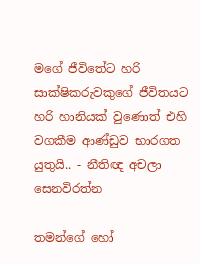මගේ ජීවිතේට හරි සාක්ෂිකරුවකුගේ ජීවිතයට හරි හානියක් වුණොත් එහි වගකීම ආණ්ඩුව භාරගත යුතුයි.. - නීතිඥ අචලා සෙනවිරත්න

තමන්ගේ හෝ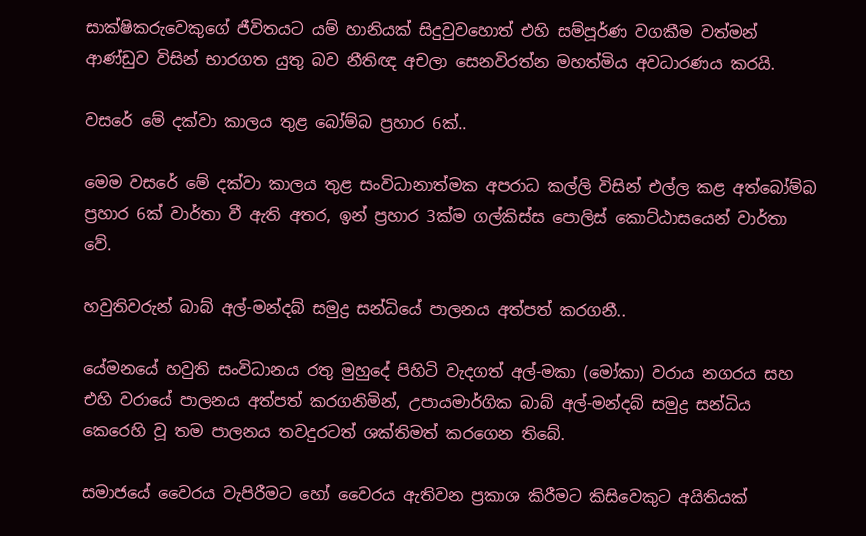සාක්ෂිකරුවෙකුගේ ජීවිතයට යම් හානියක් සිදුවුවහොත් එහි සම්පූර්ණ වගකීම වත්මන් ආණ්ඩුව විසින් භාරගත යුතු බව නීතිඥ අචලා සෙනවිරත්න මහත්මිය අවධාරණය කරයි.

වසරේ මේ දක්වා කාලය තුළ බෝම්බ ප්‍රහාර 6ක්..

මෙම වසරේ මේ දක්වා කාලය තුළ සංවිධානාත්මක අපරාධ කල්ලි විසින් එල්ල කළ අත්බෝම්බ ප්‍රහාර 6ක් වාර්තා වී ඇති අතර, ඉන් ප්‍රහාර 3ක්ම ගල්කිස්ස පොලිස් කොට්ඨාසයෙන් වාර්තා වේ.

හවුතිවරුන් බාබ් අල්-මන්දබ් සමුද්‍ර සන්ධියේ පාලනය අත්පත් කරගනී..

යේමනයේ හවුති සංවිධානය රතු මුහුදේ පිහිටි වැදගත් අල්-මකා (මෝකා) වරාය නගරය සහ එහි වරායේ පාලනය අත්පත් කරගනිමින්, උපායමාර්ගික බාබ් අල්-මන්දබ් සමුද්‍ර සන්ධිය කෙරෙහි වූ තම පාලනය තවදුරටත් ශක්තිමත් කරගෙන තිබේ.

සමාජයේ වෛරය වැපිරීමට හෝ වෛරය ඇතිවන ප්‍රකාශ කිරීමට කිසිවෙකුට අයිතියක්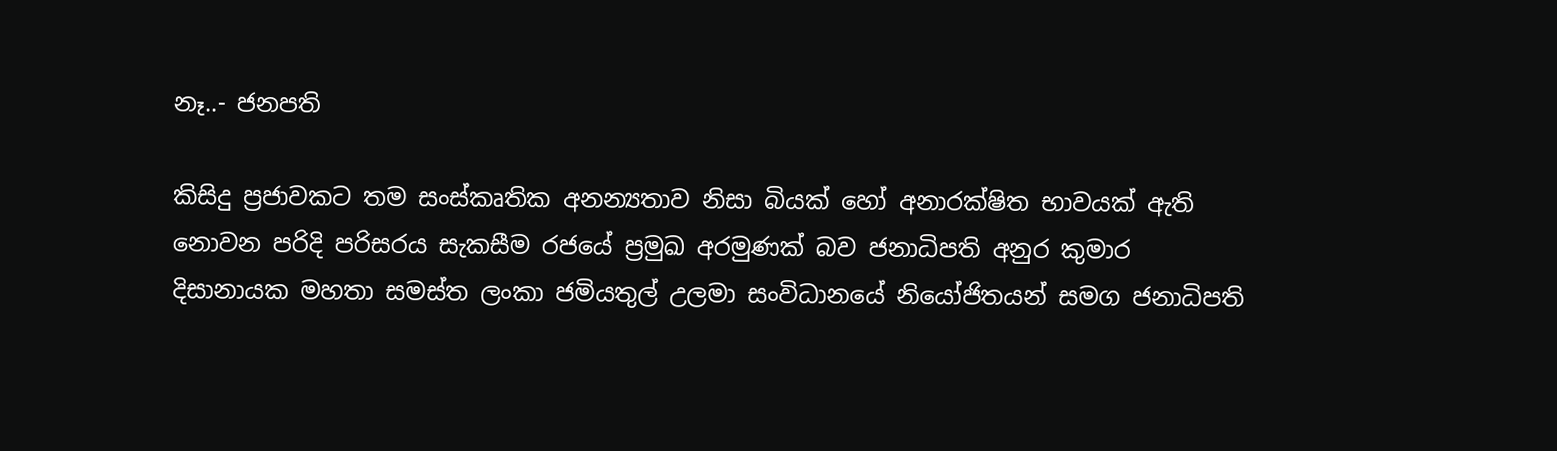නෑ..- ජනපති

කිසිදු ප්‍රජාවකට තම සංස්කෘතික අනන්‍යතාව නිසා බියක් හෝ අනාරක්ෂිත භාවයක් ඇති නොවන පරිදි පරිසරය සැකසීම රජයේ ප්‍රමුඛ අරමුණක් බව ජනාධිපති අනුර කුමාර දිසානායක මහතා සමස්ත ලංකා ජමියතුල් උලමා සංවිධානයේ නියෝජිතයන් සමග ජනාධිපති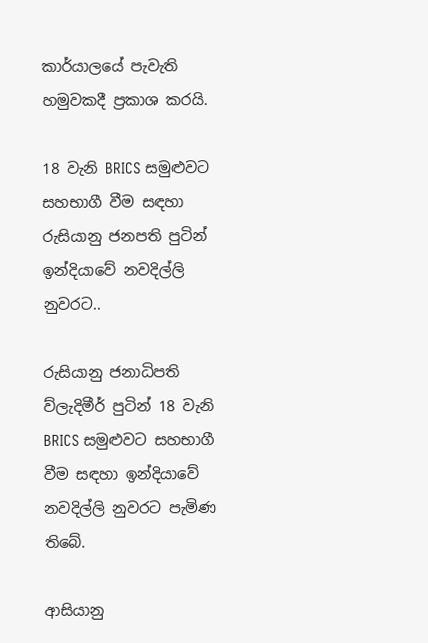කාර්යාලයේ පැවැති හමුවකදී ප්‍රකාශ කරයි.

18 වැනි BRICS සමුළුවට සහභාගී වීම සඳහා රුසියානු ජනපති පුටින් ඉන්දියාවේ නවදිල්ලි නුවරට..

රුසියානු ජනාධිපති ව්ලැදිමීර් පුටින් 18 වැනි BRICS සමුළුවට සහභාගී වීම සඳහා ඉන්දියාවේ නවදිල්ලි නුවරට පැමිණ තිබේ.

ආසියානු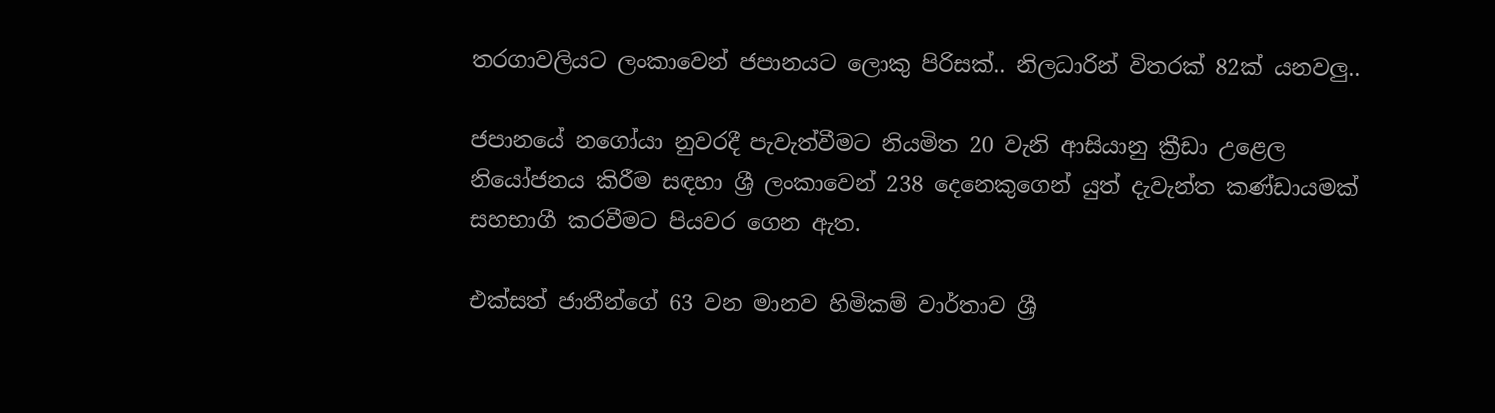තරගාවලියට ලංකාවෙන් ජපානයට ලොකු පිරිසක්.. නිලධාරින් විතරක් 82ක් යනවලු..

ජපානයේ නගෝයා නුවරදී පැවැත්වීමට නියමිත 20 වැනි ආසියානු ක්‍රීඩා උළෙල නියෝජනය කිරීම සඳහා ශ්‍රී ලංකාවෙන් 238 දෙනෙකුගෙන් යුත් දැවැන්ත කණ්ඩායමක් සහභාගී කරවීමට පියවර ගෙන ඇත.

එක්සත් ජාතීන්ගේ 63 වන මානව හිමිකම් වාර්තාව ශ්‍රී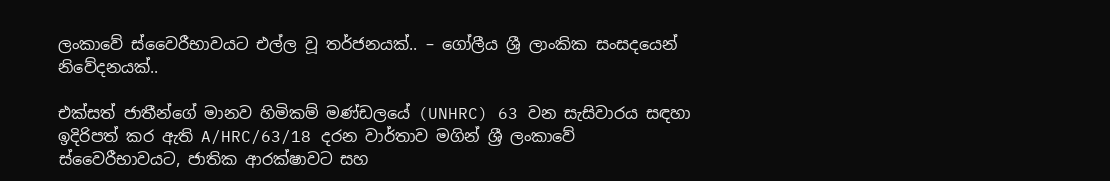ලංකාවේ ස්වෛරීභාවයට එල්ල වූ තර්ජනයක්.. – ගෝලීය ශ්‍රී ලාංකික සංසදයෙන් නිවේදනයක්..

එක්සත් ජාතීන්ගේ මානව හිමිකම් මණ්ඩලයේ (UNHRC) 63 වන සැසිවාරය සඳහා ඉදිරිපත් කර ඇති A/HRC/63/18 දරන වාර්තාව මගින් ශ්‍රී ලංකාවේ ස්වෛරීභාවයට, ජාතික ආරක්ෂාවට සහ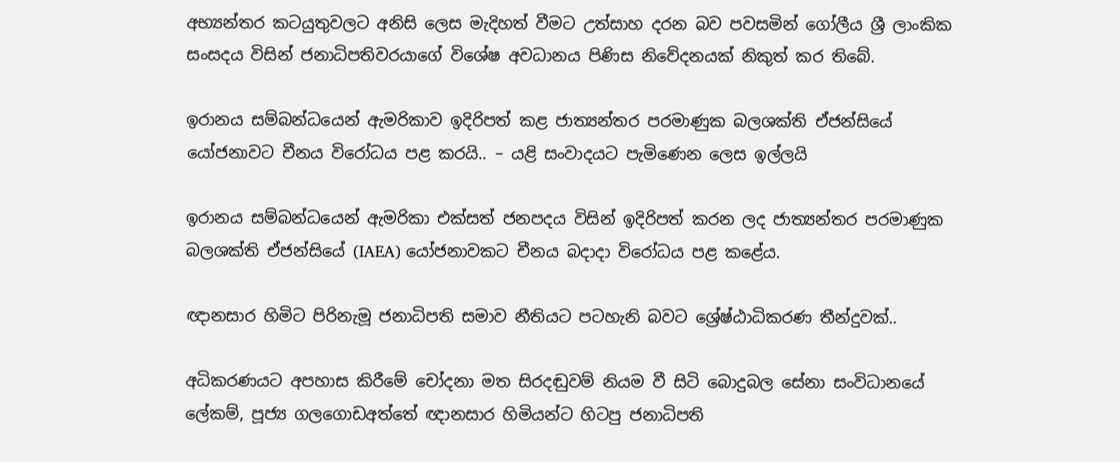අභ්‍යන්තර කටයුතුවලට අනිසි ලෙස මැදිහත් වීමට උත්සාහ දරන බව පවසමින් ගෝලීය ශ්‍රී ලාංකික සංසදය විසින් ජනාධිපතිවරයාගේ විශේෂ අවධානය පිණිස නිවේදනයක් නිකුත් කර තිබේ.

ඉරානය සම්බන්ධයෙන් ඇමරිකාව ඉදිරිපත් කළ ජාත්‍යන්තර පරමාණුක බලශක්ති ඒජන්සියේ යෝජනාවට චීනය විරෝධය පළ කරයි.. – යළි සංවාදයට පැමිණෙන ලෙස ඉල්ලයි

ඉරානය සම්බන්ධයෙන් ඇමරිකා එක්සත් ජනපදය විසින් ඉදිරිපත් කරන ලද ජාත්‍යන්තර පරමාණුක බලශක්ති ඒජන්සියේ (IAEA) යෝජනාවකට චීනය බදාදා විරෝධය පළ කළේය.

ඥානසාර හිමිට පිරිනැමූ ජනාධිපති සමාව නීතියට පටහැනි බවට ශ්‍රේෂ්ඨාධිකරණ තීන්දුවක්..

අධිකරණයට අපහාස කිරීමේ චෝදනා මත සිරදඬුවම් නියම වී සිටි බොදුබල සේනා සංවිධානයේ ලේකම්, පූජ්‍ය ගලගොඩඅත්තේ ඥානසාර හිමියන්ට හිටපු ජනාධිපති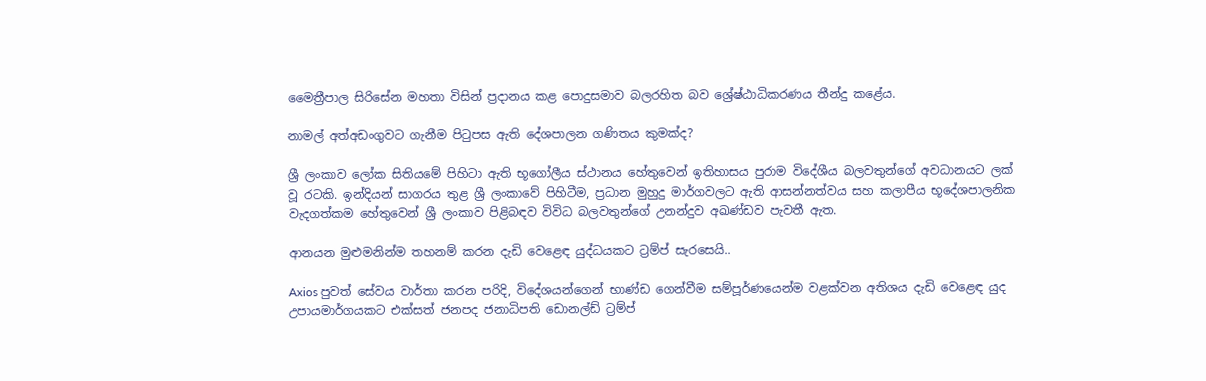මෛත්‍රීපාල සිරිසේන මහතා විසින් ප්‍රදානය කළ පොදුසමාව බලරහිත බව ශ්‍රේෂ්ඨාධිකරණය තීන්දු කළේය.

නාමල් අත්අඩංගුවට ගැනීම පිටුපස ඇති දේශපාලන ගණිතය කුමක්ද?

ශ්‍රී ලංකාව ලෝක සිතියමේ පිහිටා ඇති භූගෝලීය ස්ථානය හේතුවෙන් ඉතිහාසය පුරාම විදේශීය බලවතුන්ගේ අවධානයට ලක් වූ රටකි. ඉන්දියන් සාගරය තුළ ශ්‍රී ලංකාවේ පිහිටීම, ප්‍රධාන මුහුදු මාර්ගවලට ඇති ආසන්නත්වය සහ කලාපීය භූදේශපාලනික වැදගත්කම හේතුවෙන් ශ්‍රී ලංකාව පිළිබඳව විවිධ බලවතුන්ගේ උනන්දුව අඛණ්ඩව පැවතී ඇත.

ආනයන මුළුමනින්ම තහනම් කරන දැඩි වෙළෙඳ යුද්ධයකට ට්‍රම්ප් සැරසෙයි..

Axios පුවත් සේවය වාර්තා කරන පරිදි, විදේශයන්ගෙන් භාණ්ඩ ගෙන්වීම සම්පූර්ණයෙන්ම වළක්වන අතිශය දැඩි වෙළෙඳ යුද උපායමාර්ගයකට එක්සත් ජනපද ජනාධිපති ඩොනල්ඩ් ට්‍රම්ප්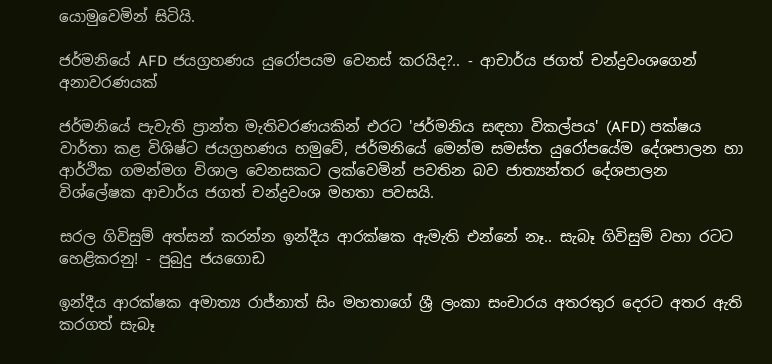යොමුවෙමින් සිටියි.

ජර්මනියේ AFD ජයග්‍රහණය යුරෝපයම වෙනස් කරයිද?.. - ආචාර්ය ජගත් චන්ද්‍රවංශගෙන් අනාවරණයක්

ජර්මනියේ පැවැති ප්‍රාන්ත මැතිවරණයකින් එරට 'ජර්මනිය සඳහා විකල්පය' (AFD) පක්ෂය වාර්තා කළ විශිෂ්ට ජයග්‍රහණය හමුවේ, ජර්මනියේ මෙන්ම සමස්ත යුරෝපයේම දේශපාලන හා ආර්ථික ගමන්මග විශාල වෙනසකට ලක්වෙමින් පවතින බව ජාත්‍යන්තර දේශපාලන විශ්ලේෂක ආචාර්ය ජගත් චන්ද්‍රවංශ මහතා පවසයි.

සරල ගිවිසුම් අත්සන් කරන්න ඉන්දීය ආරක්ෂක ඇමැති එන්නේ නෑ.. සැබෑ ගිවිසුම් වහා රටට හෙළිකරනු! - පුබුදු ජයගොඩ

ඉන්දීය ආරක්ෂක අමාත්‍ය රාජ්නාත් සිං මහතාගේ ශ්‍රී ලංකා සංචාරය අතරතුර දෙරට අතර ඇති කරගත් සැබෑ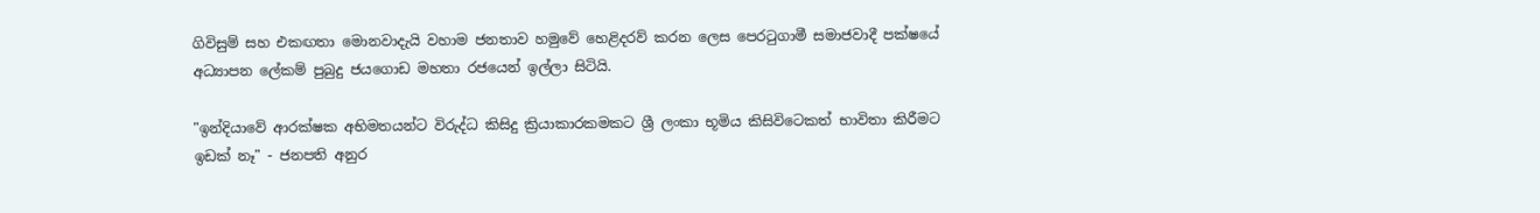ගිවිසුම් සහ එකඟතා මොනවාදැයි වහාම ජනතාව හමුවේ හෙළිදරව් කරන ලෙස පෙරටුගාමී සමාජවාදී පක්ෂයේ අධ්‍යාපන ලේකම් පුබුදු ජයගොඩ මහතා රජයෙන් ඉල්ලා සිටියි.

"ඉන්දියාවේ ආරක්ෂක අභිමතයන්ට විරුද්ධ කිසිදු ක්‍රියාකාරකමකට ශ්‍රී ලංකා භූමිය කිසිවිටෙකත් භාවිතා කිරීමට ඉඩක් නෑ" - ජනපති අනුර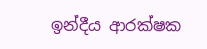ඉන්දීය ආරක්ෂක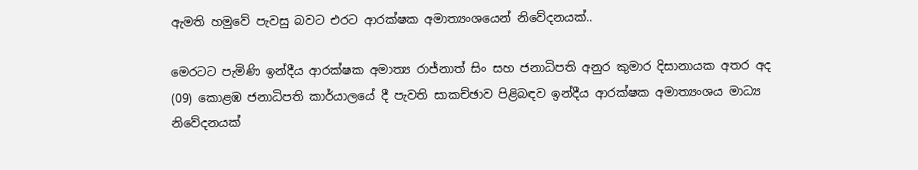ඇමති හමුවේ පැවසු බවට එරට ආරක්ෂක අමාත්‍යංශයෙන් නිවේදනයක්..

මෙරටට පැමිණි ඉන්දීය ආරක්ෂක අමාත්‍ය රාජ්නාත් සිං සහ ජනාධිපති අනුර කුමාර දිසානායක අතර අද (09) කොළඹ ජනාධිපති කාර්යාලයේ දී පැවති සාකච්ඡාව පිළිබඳව ඉන්දීය ආරක්ෂක අමාත්‍යංශය මාධ්‍ය නිවේදනයක්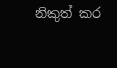නිකුත් කර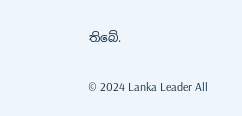තිබේ.

© 2024 Lanka Leader All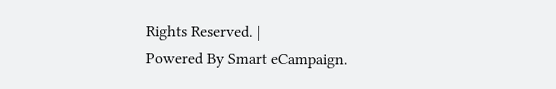Rights Reserved. |
Powered By Smart eCampaign.